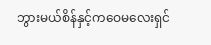ဘွားမယ်စိန်နှင့်ကဝေမလေးရှင်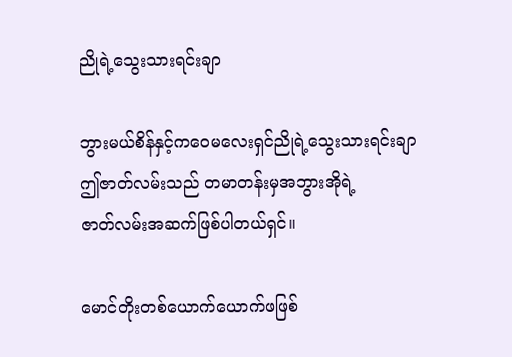ညိုရဲ့သွေးသားရင်းချာ

ဘွားမယ်စိန်နှင့်ကဝေမလေးရှင်ညိုရဲ့သွေးသားရင်းချာ
ဤဇာတ်လမ်းသည် တမာတန်းမှအဘွားအိုရဲ့
ဇာတ်လမ်းအဆက်ဖြစ်ပါတယ်ရှင်။

မောင်တိုးတစ်ယောက်ယောက်ဖဖြစ်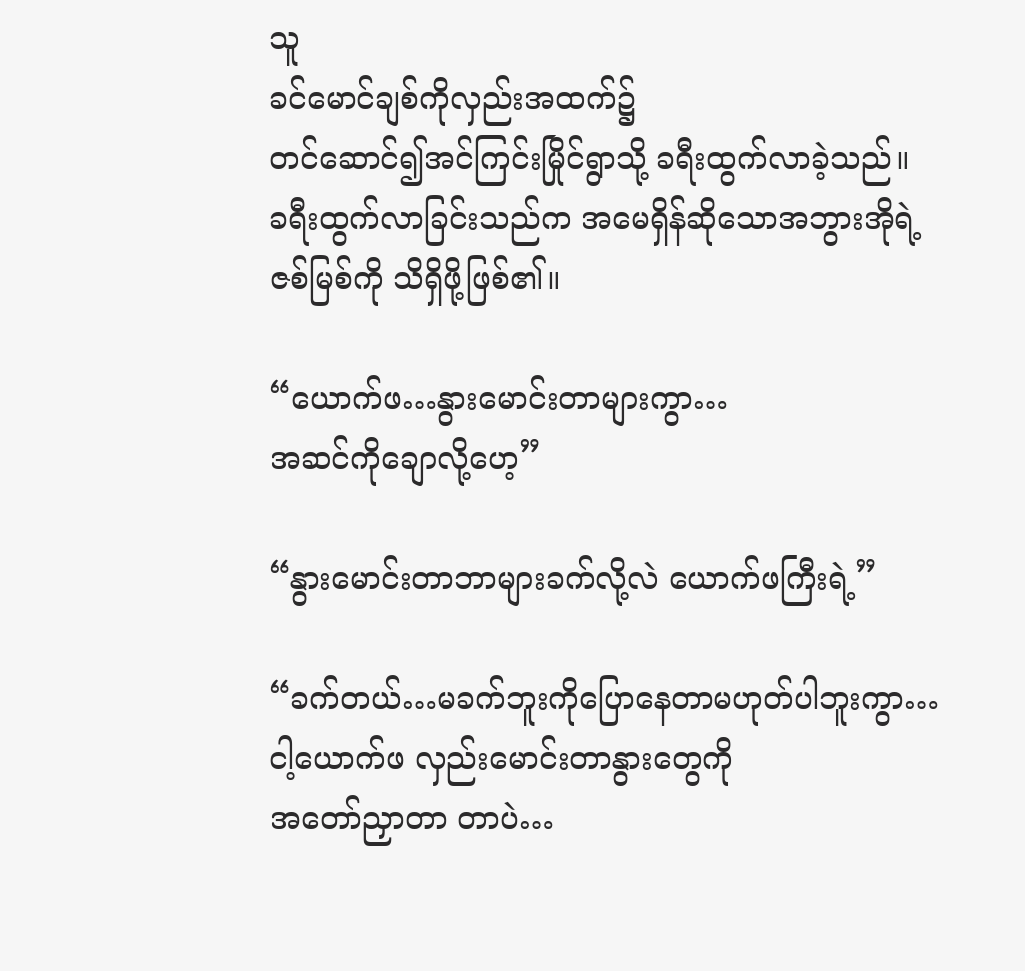သူ
ခင်မောင်ချစ်ကိုလှည်းအထက်၌
တင်ဆောင်၍အင်ကြင်းမြိုင်ရွာသို့ ခရီးထွက်လာခဲ့သည်။
ခရီးထွက်လာခြင်းသည်က အမေရှိန်ဆိုသောအဘွားအိုရဲ့
ဇစ်မြစ်ကို သိရှိဖို့ဖြစ်၏။

“ယောက်ဖ…နွားမောင်းတာများကွာ…
အဆင်ကိုချောလို့ဟေ့”

“နွားမောင်းတာဘာများခက်လို့လဲ ယောက်ဖကြီးရဲ့”

“ခက်တယ်…မခက်ဘူးကိုပြောနေတာမဟုတ်ပါဘူးကွာ…
ငါ့ယောက်ဖ လှည်းမောင်းတာနွားတွေကို
အတော်ညှာတာ တာပဲ…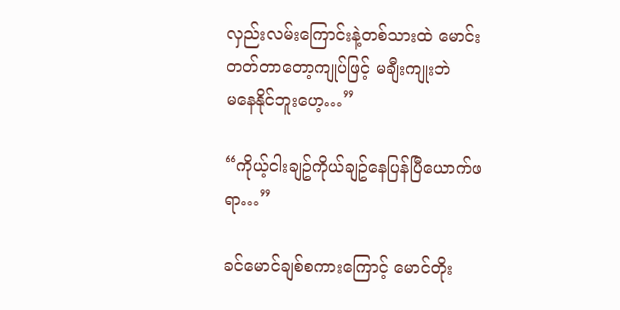လှည်းလမ်းကြောင်းနဲ့တစ်သားထဲ မောင်းတတ်တာတော့ကျုပ်ဖြင့် မချီးကျုးဘဲ
မနေနိုင်ဘူးဟေ့…”

“ကိုယ့်ငါးချဥ်ကိုယ်ချဥ်နေပြန်ပြီယောက်ဖရာ…”

ခင်မောင်ချစ်စကားကြောင့် မောင်တိုး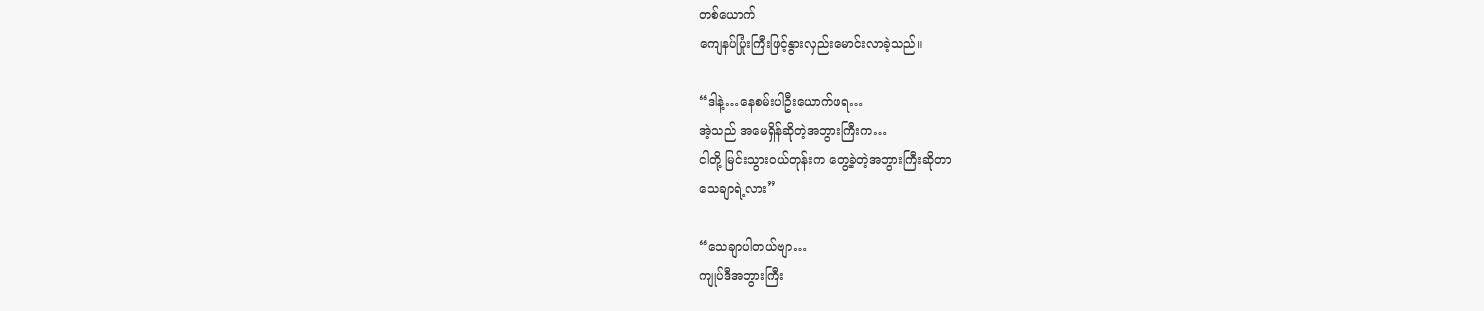တစ်ယောက်
ကျေနပ်ပြုံးကြီးဖြင့်နွားလှည်းမောင်းလာခဲ့သည်။

“ဒါနဲ့…နေစမ်းပါဦးယောက်ဖရ…
အဲ့သည် အမေရှိန်ဆိုတဲ့အဘွားကြီးက…
ငါတို့ မြင်းသွားဝယ်တုန်းက တွေ့ခဲ့တဲ့အဘွားကြီးဆိုတာ
သေချာရဲ့လား”

“သေချာပါတယ်ဗျာ…
ကျုပ်ဒီအဘွားကြီး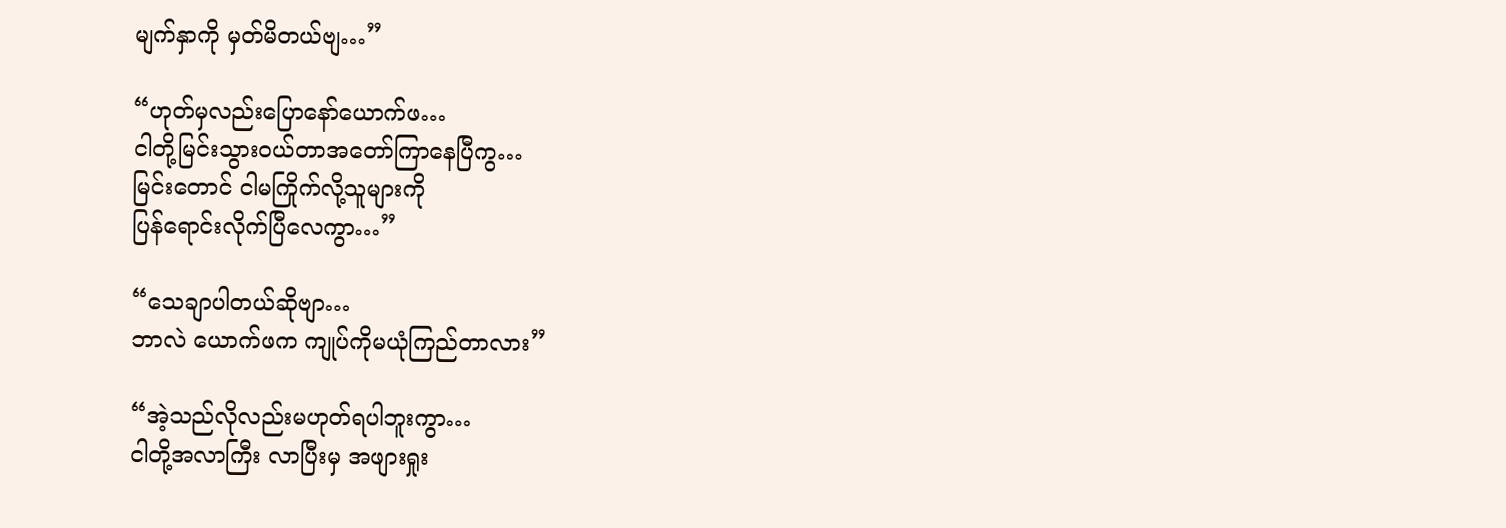မျက်နှာကို မှတ်မိတယ်ဗျ…”

“ဟုတ်မှလည်းပြောနော်ယောက်ဖ…
ငါတို့မြင်းသွားဝယ်တာအတော်ကြာနေပြီကွ…
မြင်းတောင် ငါမကြိုက်လို့သူများကို
ပြန်ရောင်းလိုက်ပြီလေကွာ…”

“သေချာပါတယ်ဆိုဗျာ…
ဘာလဲ ယောက်ဖက ကျုပ်ကိုမယုံကြည်တာလား”

“အဲ့သည်လိုလည်းမဟုတ်ရပါဘူးကွာ…
ငါတို့အလာကြီး လာပြီးမှ အဖျားရှုး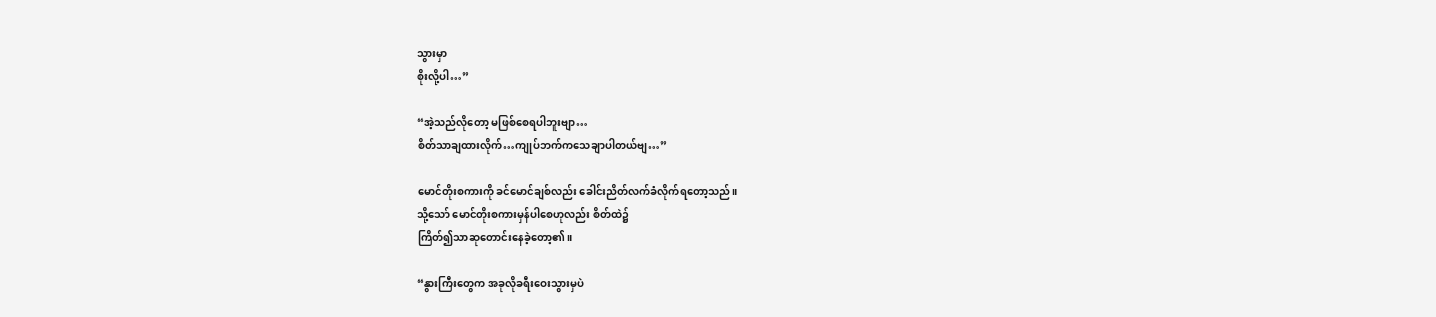သွားမှာ
စိုးလို့ပါ…”

“အဲ့သည်လိုတော့ မဖြစ်စေရပါဘူးဗျာ…
စိတ်သာချထားလိုက်…ကျုပ်ဘက်ကသေချာပါတယ်ဗျ…”

မောင်တိုးစကားကို ခင်မောင်ချစ်လည်း ခေါင်းညိတ်လက်ခံလိုက်ရတော့သည်။
သို့သော် မောင်တိုးစကားမှန်ပါစေဟုလည်း စိတ်ထဲ၌
ကြိတ်၍သာဆုတောင်းနေခဲ့တော့၏။

“နွားကြီးတွေက အခုလိုခရီးဝေးသွားမှပဲ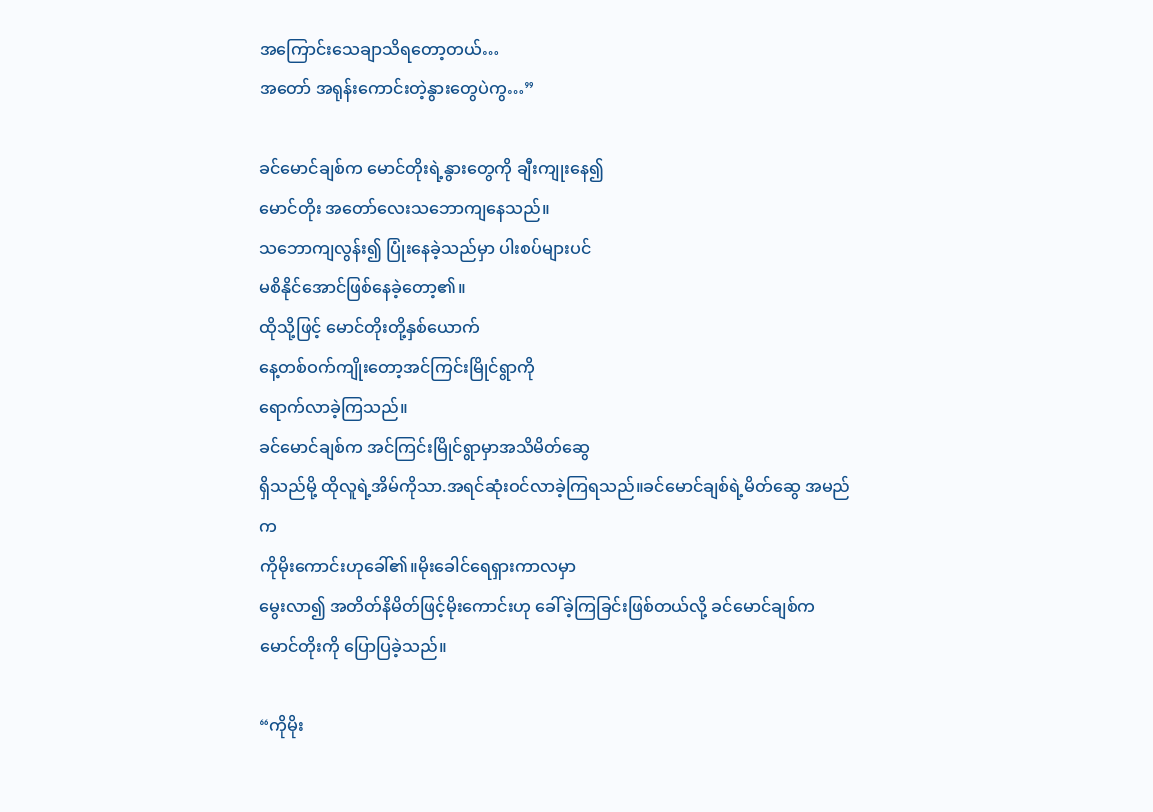အကြောင်းသေချာသိရတော့တယ်…
အတော် အရုန်းကောင်းတဲ့နွားတွေပဲကွ…”

ခင်မောင်ချစ်က မောင်တိုးရဲ့နွားတွေကို ချီးကျုးနေ၍
မောင်တိုး အတော်လေးသဘောကျနေသည်။
သဘောကျလွန်း၍ ပြုံးနေခဲ့သည်မှာ ပါးစပ်များပင်
မစိနိုင်အောင်ဖြစ်နေခဲ့တော့၏။
ထိုသို့ဖြင့် မောင်တိုးတို့နှစ်ယောက်
နေ့တစ်ဝက်ကျိုးတော့အင်ကြင်းမြိုင်ရွာကို
ရောက်လာခဲ့ကြသည်။
ခင်မောင်ချစ်က အင်ကြင်းမြိုင်ရွာမှာအသိမိတ်ဆွေ
ရှိသည်မို့ ထိုလူရဲ့အိမ်ကိုသာ.အရင်ဆုံးဝင်လာခဲ့ကြရသည်။ခင်မောင်ချစ်ရဲ့မိတ်ဆွေ အမည်က
ကိုမိုးကောင်းဟုခေါ်၏။မိုးခေါင်ရေရှားကာလမှာ
မွေးလာ၍ အတိတ်နိမိတ်ဖြင့်မိုးကောင်းဟု ခေါ်ခဲ့ကြခြင်းဖြစ်တယ်လို့ ခင်မောင်ချစ်ကမောင်တိုးကို ပြောပြခဲ့သည်။

“ကိုမိုး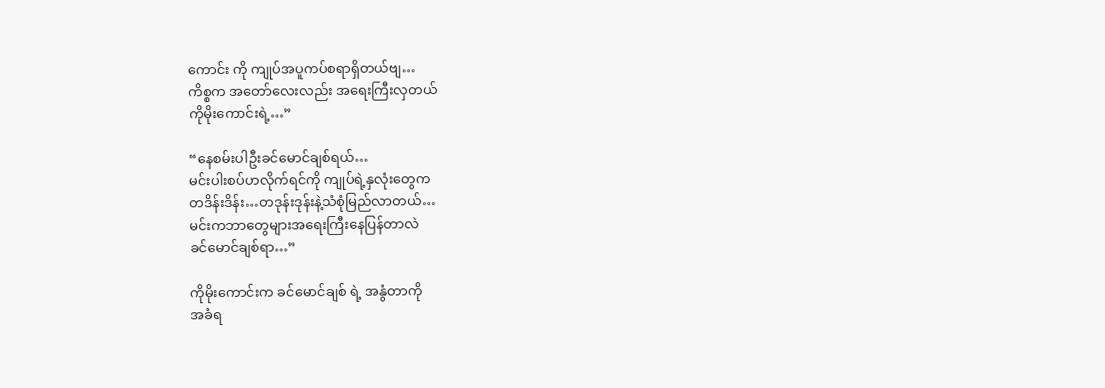ကောင်း ကို ကျုပ်အပူကပ်စရာရှိတယ်ဗျ…
ကိစ္စက အတော်လေးလည်း အရေးကြီးလှတယ်
ကိုမိုးကောင်းရဲ့…”

“နေစမ်းပါဦးခင်မောင်ချစ်ရယ်…
မင်းပါးစပ်ဟလိုက်ရင်ကို ကျုပ်ရဲ့နှလုံးတွေက
တဒိန်းဒိန်း…တဒုန်းဒုန်းနဲ့သံစုံမြည်လာတယ်…
မင်းကဘာတွေများအရေးကြီးနေပြန်တာလဲ
ခင်မောင်ချစ်ရာ…”

ကိုမိုးကောင်းက ခင်မောင်ချစ် ရဲ့ အနွံတာကို
အခံရ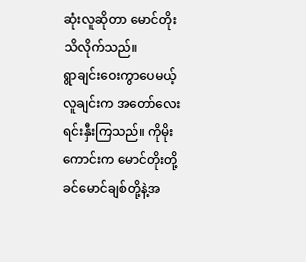ဆုံးလူဆိုတာ မောင်တိုးသိလိုက်သည်။
ရွာချင်းဝေးကွာပေမယ့် လူချင်းက အတော်လေး
ရင်းနှီးကြသည်။ ကိုမိုးကောင်းက မောင်တိုးတို့
ခင်မောင်ချစ်တို့နဲ့အ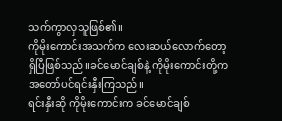သက်ကွာလှသူဖြစ်၏။
ကိုမိုးကောင်းအသက်က လေးဆယ်လောက်တော့
ရှိပြီဖြစ်သည်။ခင်မောင်ချစ်နဲ့ ကိုမိုးကောင်းတို့က
အတော်ပင်ရင်းနှီးကြသည်။
ရင်းနှီးဆို ကိုမိုးကောင်းက ခင်မောင်ချစ်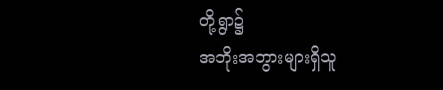တို့ရွာ၌
အဘိုးအဘွားများရှိသူ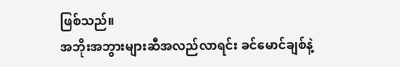ဖြစ်သည်။
အဘိုးအဘွားများဆီအလည်လာရင်း ခင်မောင်ချစ်နဲ့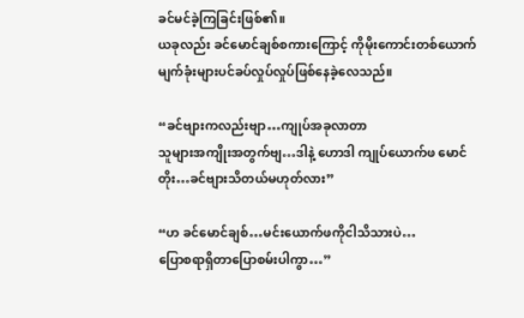ခင်မင်ခဲ့ကြခြင်းဖြစ်၏။
ယခုလည်း ခင်မောင်ချစ်စကားကြောင့် ကိုမိုးကောင်းတစ်ယောက် မျက်ခုံးများပင်ခပ်လှုပ်လှုပ်ဖြစ်နေခဲ့လေသည်။

“ခင်ဗျားကလည်းဗျာ…ကျုပ်အခုလာတာ
သူများအကျိုးအတွက်ဗျ…ဒါနဲ့ ဟောဒါ ကျုပ်ယောက်ဖ မောင်တိုး…ခင်ဗျားသိတယ်မဟုတ်လား”

“ဟ ခင်မောင်ချစ်…မင်းယောက်ဖကိုငါသိသားပဲ…
ပြောစရာရှိတာပြောစမ်းပါကွာ…”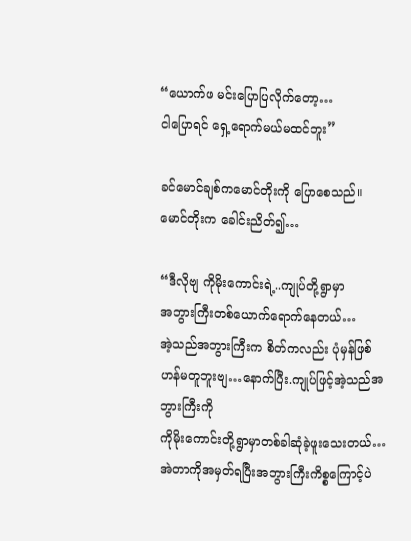“ယောက်ဖ မင်းပြောပြလိုက်တော့…
ငါပြောရင် ရှေ့ရောက်မယ်မထင်ဘူး”

ခင်မောင်ချစ်ကမောင်တိုးကို ပြောစေသည်။
မောင်တိုးက ခေါင်းညိတ်၍…

“ဒီလိုဗျ ကိုမိုးကောင်းရဲ့..ကျုပ်တို့ရွာမှာ
အဘွားကြီးတစ်ယောက်ရောက်နေတယ်…
အဲ့သည်အဘွားကြီးက စိတ်ကလည်း ပုံမှန်ဖြစ်ဟန်မတူဘူးဗျ…နောက်ပြီး.ကျုပ်ဖြင့်အဲ့သည်အဘွားကြီးကို
ကိုမိုးကောင်းတို့ရွာမှာတစ်ခါဆုံခဲ့ဖူးသေးတယ်…
အဲတာကိုအမှတ်ရပြီးအဘွားကြီးကိစ္စကြောင့်ပဲ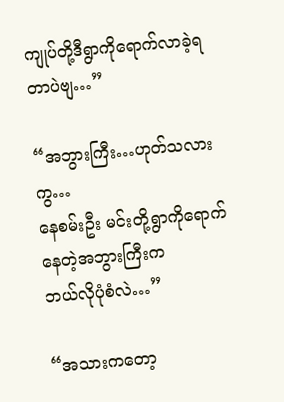ကျုပ်တို့ဒီရွာကိုရောက်လာခဲ့ရတာပဲဗျ…”

“အဘွားကြီး…ဟုတ်သလားကွ…
နေစမ်းဦး မင်းတို့ရွာကိုရောက်နေတဲ့အဘွားကြီးက
ဘယ်လိုပုံစံလဲ…”

“အသားကတော့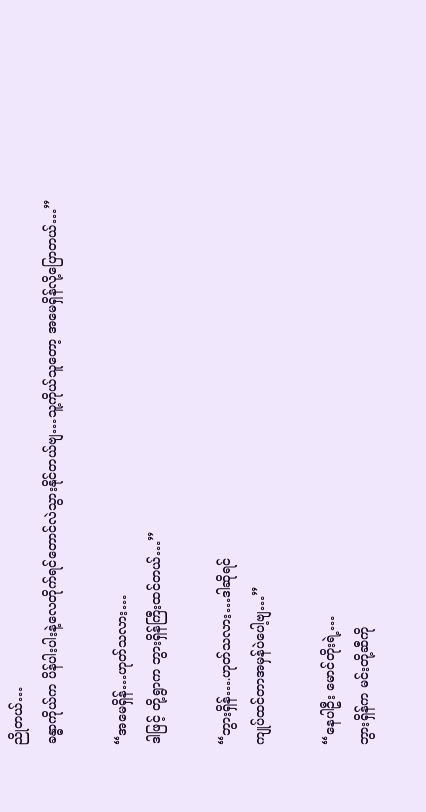ညိုတယ်…
ခန္ဓာကိုယ်က ပိန်ပါးပါးနဲ့လေတိုက်ရင်တောင်လဲသွားနိုင်တယ်ဗျ…သူ့ကိုယ်သူတော့ အမေရှိန်လို့ပြောတယ်…”

“အမေရှိန်…ဟုတ်သလား…
ဒါဖြင့် တို့ရွာက ဘွားရှိန်ကြီးထင်တယ်…”

“ဘွားရှိန်….ဟုတ်သလား…ဒါဆိုရင်
ကျုပ်ထင်တာအမှန်ပဲပေါ့ဗျ…”

“နေပါဦး မောင်တိုးရဲ့…
ဘွားရှိန်က မင်းတို့ဆီကို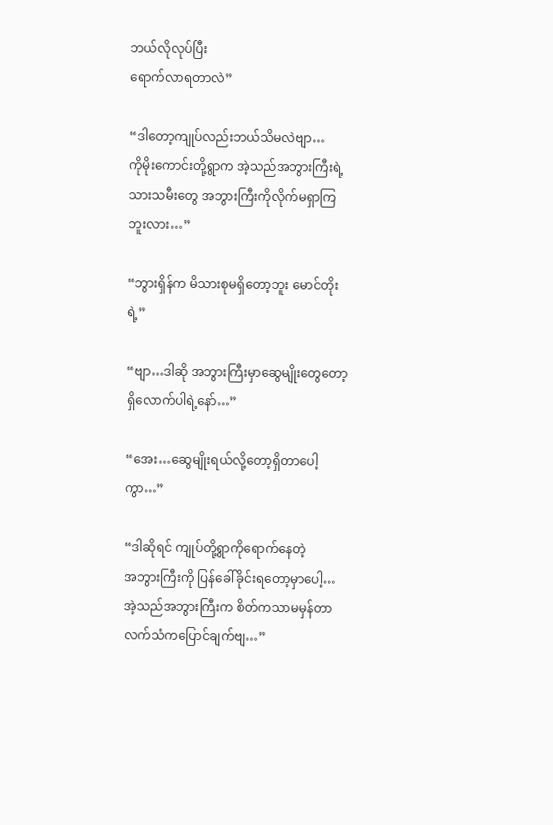ဘယ်လိုလုပ်ပြီး
ရောက်လာရတာလဲ”

“ဒါတော့ကျုပ်လည်းဘယ်သိမလဲဗျာ…
ကိုမိုးကောင်းတို့ရွာက အဲ့သည်အဘွားကြီးရဲ့
သားသမီးတွေ အဘွားကြီးကိုလိုက်မရှာကြဘူးလား…”

“ဘွားရှိန်က မိသားစုမရှိတော့ဘူး မောင်တိုးရဲ့”

“ဗျာ…ဒါဆို အဘွားကြီးမှာဆွေမျိုးတွေတော့
ရှိလောက်ပါရဲ့နော်…”

“အေး…ဆွေမျိုးရယ်လို့တော့ရှိတာပေါ့ကွာ…”

“ဒါဆိုရင် ကျုပ်တို့ရွာကိုရောက်နေတဲ့
အဘွားကြီးကို ပြန်ခေါ်ခိုင်းရတော့မှာပေါ့…
အဲ့သည်အဘွားကြီးက စိတ်ကသာမမှန်တာ
လက်သံကပြောင်ချက်ဗျ…”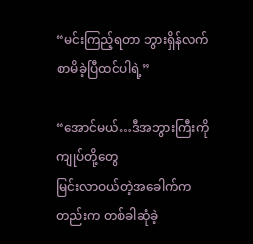“မင်းကြည့်ရတာ ဘွားရှိန်လက်စာမိခဲ့ပြီထင်ပါရဲ့”

“အောင်မယ်…ဒီအဘွားကြီးကို ကျုပ်တို့တွေ
မြင်းလာဝယ်တဲ့အခေါက်ကတည်းက တစ်ခါဆုံခဲ့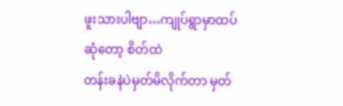ဖူးသားပါဗျာ…ကျုပ်ရွာမှာထပ်ဆုံတော့ စိတ်ထဲ
တန်းခနဲပဲမှတ်မိလိုက်တာ မှတ်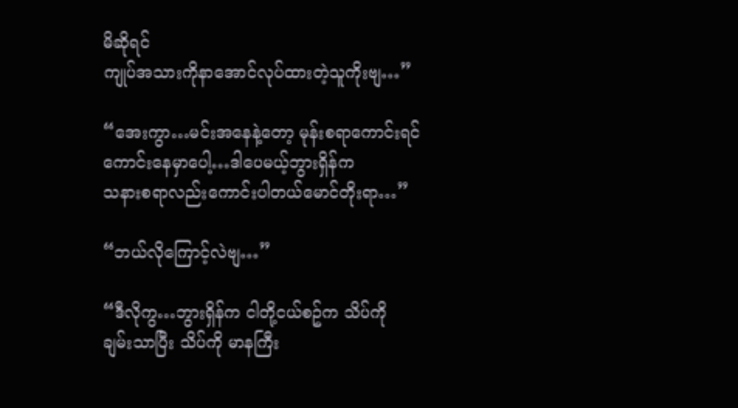မိဆိုရင်
ကျုပ်အသားကိုနာအောင်လုပ်ထားတဲ့သူကိုးဗျ…”

“အေးကွာ…မင်းအနေနဲ့တော့ မုန်းစရာကောင်းရင်ကောင်းနေမှာပေါ့…ဒါပေမယ့်ဘွားရှိန်က
သနားစရာလည်းကောင်းပါတယ်မောင်တိုးရာ…”

“ဘယ်လိုကြောင့်လဲဗျ…”

“ဒီလိုကွ…ဘွားရှိန်က ငါတို့ငယ်စဥ်က သိပ်ကို
ချမ်းသာပြီး သိပ်ကို မာနကြီး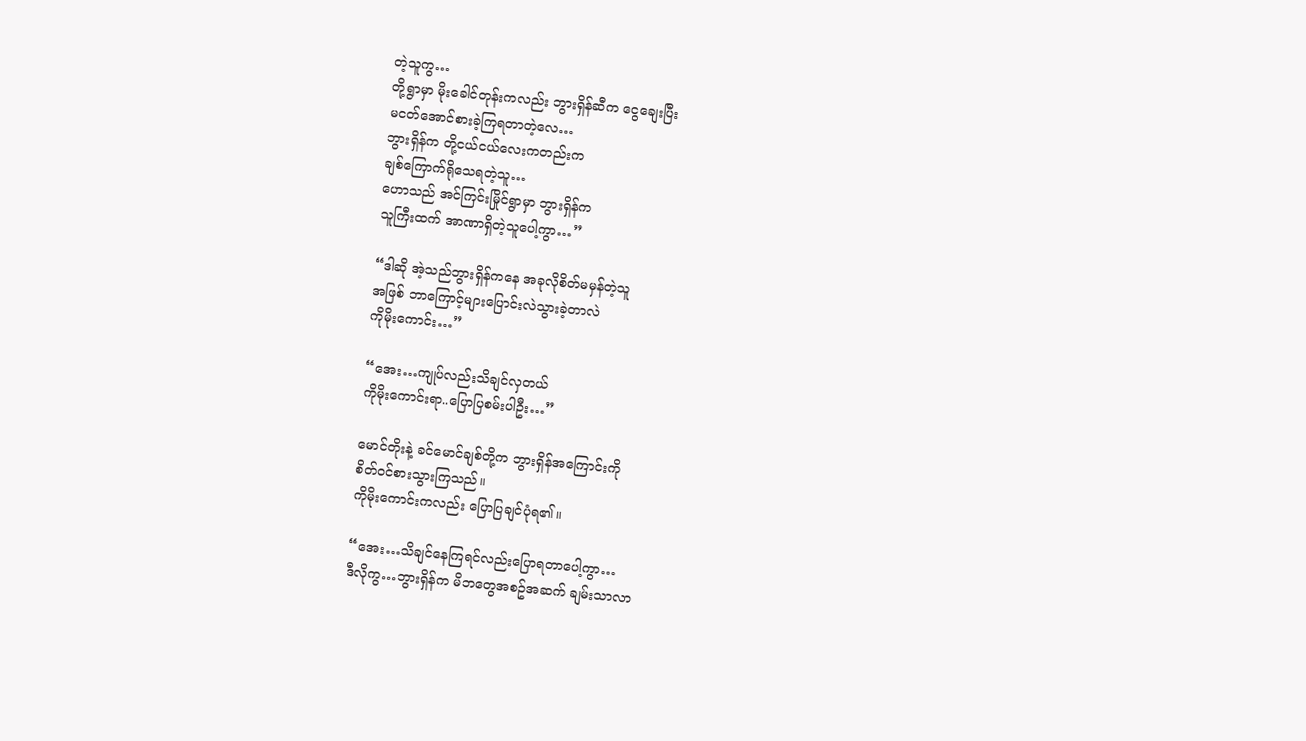တဲ့သူကွ…
တို့ရွာမှာ မိုးခေါင်တုန်းကလည်း ဘွားရှိန်ဆီက ငွေချေးပြီး
မငတ်အောင်စားခဲ့ကြရတာတဲ့လေ…
ဘွားရှိန်က တို့ငယ်ငယ်လေးကတည်းက
ချစ်ကြောက်ရိုသေရတဲ့သူ…
ဟောသည် အင်ကြင်းမြိုင်ရွာမှာ ဘွားရှိန်က
သူကြီးထက် အာဏာရှိတဲ့သူပေါ့ကွာ…”

“ဒါဆို အဲ့သည်ဘွားရှိန်ကနေ အခုလိုစိတ်မမှန်တဲ့သူ
အဖြစ် ဘာကြောင့်များပြောင်းလဲသွားခဲ့တာလဲ
ကိုမိုးကောင်း…”

“အေး…ကျုပ်လည်းသိချင်လှတယ်
ကိုမိုးကောင်းရာ..ပြောပြစမ်းပါဦး…”

မောင်တိုးနဲ့ ခင်မောင်ချစ်တို့က ဘွားရှိန်အကြောင်းကို
စိတ်ဝင်စားသွားကြသည်။
ကိုမိုးကောင်းကလည်း ပြောပြချင်ပုံရ၏။

“အေး…သိချင်နေကြရင်လည်းပြောရတာပေါ့ကွာ…
ဒီလိုကွ…ဘွားရှိန်က မိဘတွေအစဥ်အဆက် ချမ်းသာလာ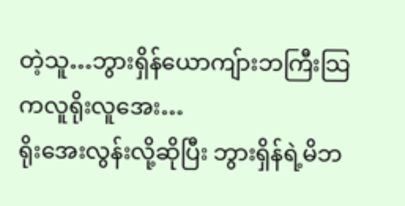တဲ့သူ…ဘွားရှိန်ယောကျ်ားဘကြီးသြကလူရိုးလူအေး…
ရိုးအေးလွန်းလို့ဆိုပြီး ဘွားရှိန်ရဲ့မိဘ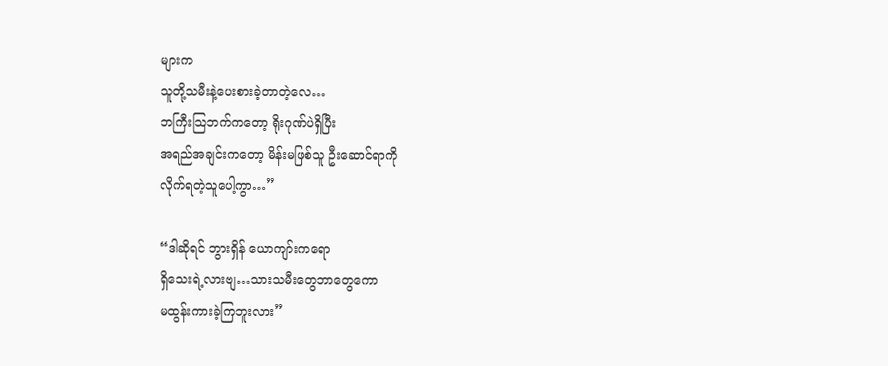များက
သူတို့သမီးနဲ့ပေးစားခဲ့တာတဲ့လေ…
ဘကြီးသြဘက်ကတော့ ရိုးဂုဏ်ပဲရှိပြီး
အရည်အချင်းကတော့ မိန်းမဖြစ်သူ ဦးဆောင်ရာကို
လိုက်ရတဲ့သူပေါ့ကွာ…”

“ဒါဆိုရင် ဘွားရှိန် ယောကျာ်းကရော
ရှိသေးရဲ့လားဗျ…သားသမီးတွေဘာတွေကော
မထွန်းကားခဲ့ကြဘူးလား”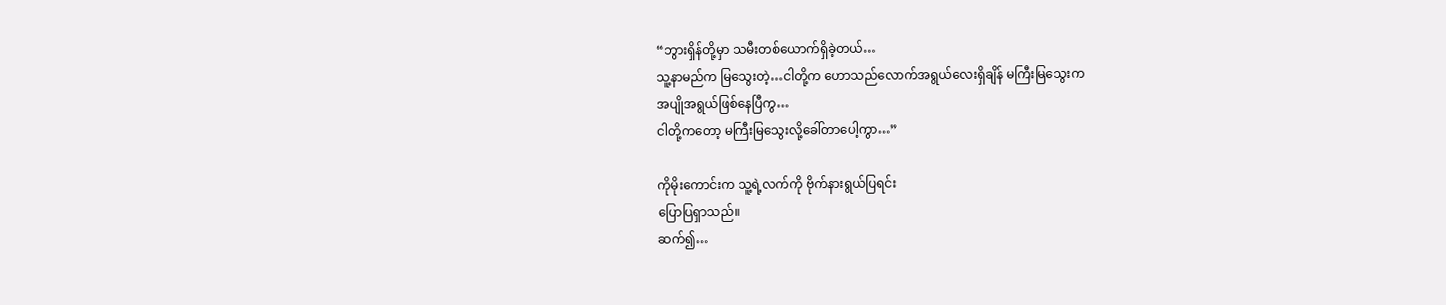“ဘွားရှိန်တို့မှာ သမီးတစ်ယောက်ရှိခဲ့တယ်…
သူ့နာမည်က မြသွေးတဲ့…ငါတို့က ဟောသည်လောက်အရွယ်လေးရှိချိန် မကြီးမြသွေးက
အပျိုအရွယ်ဖြစ်နေပြီကွ…
ငါတို့ကတော့ မကြီးမြသွေးလို့ခေါ်တာပေါ့ကွာ…”

ကိုမိုးကောင်းက သူ့ရဲ့လက်ကို ဗိုက်နားရွယ်ပြရင်း
ပြောပြရှာသည်။
ဆက်၍…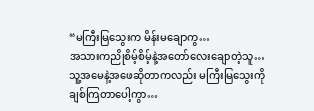“မကြီးမြသွေးက မိန်းမချောကွ…
အသားကညိုစိမ့်စိမ့်နဲ့အတော်လေးချောတဲ့သူ…
သူ့အမေနဲ့အဖေဆိုတာကလည်း မကြီးမြသွေးကို
ချစ်ကြတာပေါ့ကွာ…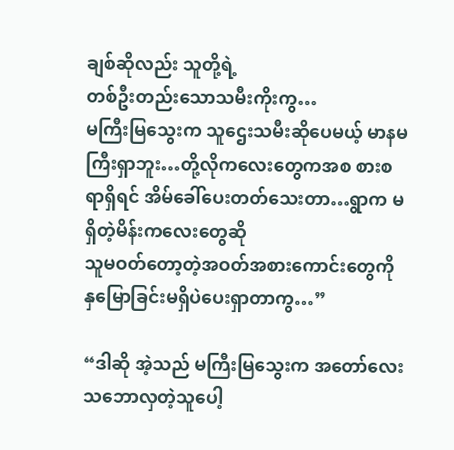ချစ်ဆိုလည်း သူတို့ရဲ့
တစ်ဦးတည်းသောသမီးကိုးကွ…
မကြီးမြသွေးက သူဌေးသမီးဆိုပေမယ့် မာနမကြီးရှာဘူး…တို့လိုကလေးတွေကအစ စားစရာရှိရင် အိမ်ခေါ်ပေးတတ်သေးတာ…ရွာက မရှိတဲ့မိန်းကလေးတွေဆို
သူမဝတ်တော့တဲ့အဝတ်အစားကောင်းတွေကို
နှမြောခြင်းမရှိပဲပေးရှာတာကွ…”

“ဒါဆို အဲ့သည် မကြီးမြသွေးက အတော်လေး
သဘောလှတဲ့သူပေါ့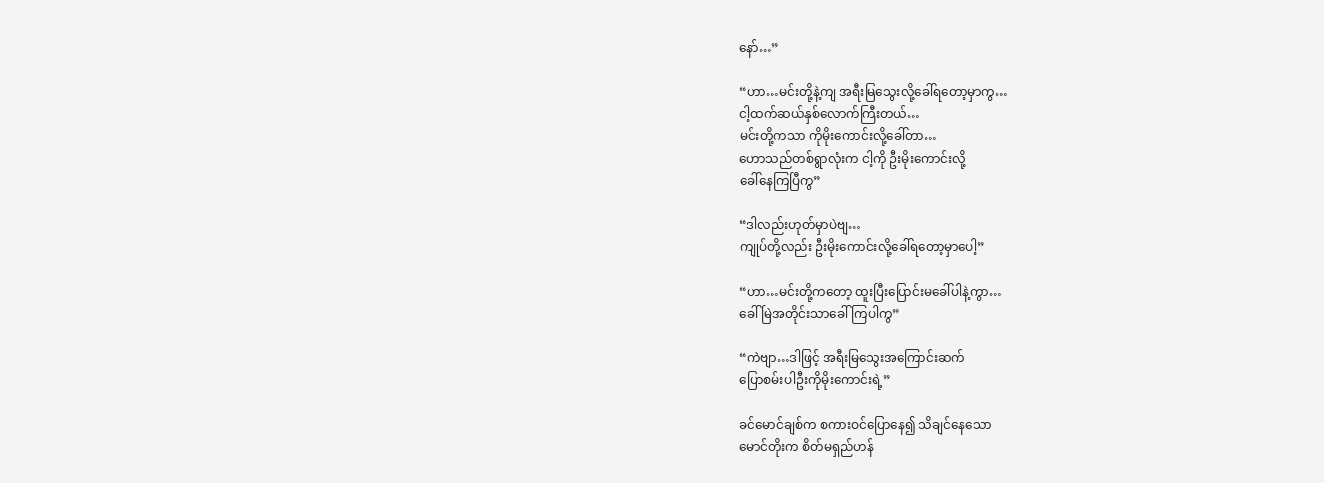နော်…”

“ဟာ…မင်းတို့နဲ့ကျ အရီးမြသွေးလို့ခေါ်ရတော့မှာကွ…
ငါ့ထက်ဆယ်နှစ်လောက်ကြီးတယ်…
မင်းတို့ကသာ ကိုမိုးကောင်းလို့ခေါ်တာ…
ဟောသည်တစ်ရွာလုံးက ငါ့ကို ဦးမိုးကောင်းလို့
ခေါ်နေကြပြီကွ”

“ဒါလည်းဟုတ်မှာပဲဗျ…
ကျုပ်တို့လည်း ဦးမိုးကောင်းလို့ခေါ်ရတော့မှာပေါ့”

“ဟာ…မင်းတို့ကတော့ ထူးပြီးပြောင်းမခေါ်ပါနဲ့ကွာ…
ခေါ်မြဲအတိုင်းသာခေါ်ကြပါကွ”

“ကဲဗျာ…ဒါဖြင့် အရီးမြသွေးအကြောင်းဆက်
ပြောစမ်းပါဦးကိုမိုးကောင်းရဲ့”

ခင်မောင်ချစ်က စကားဝင်ပြောနေ၍ သိချင်နေသော
မောင်တိုးက စိတ်မရှည်ဟန်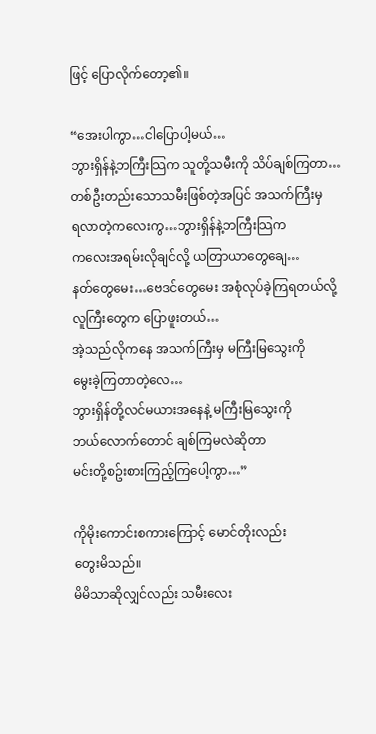ဖြင့် ပြောလိုက်တော့၏။

“အေးပါကွာ…ငါပြောပါ့မယ်…
ဘွားရှိန်နဲ့ဘကြီးသြက သူတို့သမီးကို သိပ်ချစ်ကြတာ…
တစ်ဦးတည်းသောသမီးဖြစ်တဲ့အပြင် အသက်ကြီးမှ
ရလာတဲ့ကလေးကွ…ဘွားရှိန်နဲ့ဘကြီးသြက
ကလေးအရမ်းလိုချင်လို့ ယတြာယာတွေချေ…
နတ်တွေမေး…ဗေဒင်တွေမေး အစုံလုပ်ခဲ့ကြရတယ်လို့
လူကြီးတွေက ပြောဖူးတယ်…
အဲ့သည်လိုကနေ အသက်ကြီးမှ မကြီးမြသွေးကို
မွေးခဲ့ကြတာတဲ့လေ…
ဘွားရှိန်တို့လင်မယားအနေနဲ့ မကြီးမြသွေးကို
ဘယ်လောက်တောင် ချစ်ကြမလဲဆိုတာ
မင်းတို့စဥ်းစားကြည့်ကြပေါ့ကွာ…”

ကိုမိုးကောင်းစကားကြောင့် မောင်တိုးလည်း
တွေးမိသည်။
မိမိသာဆိုလျှင်လည်း သမီးလေး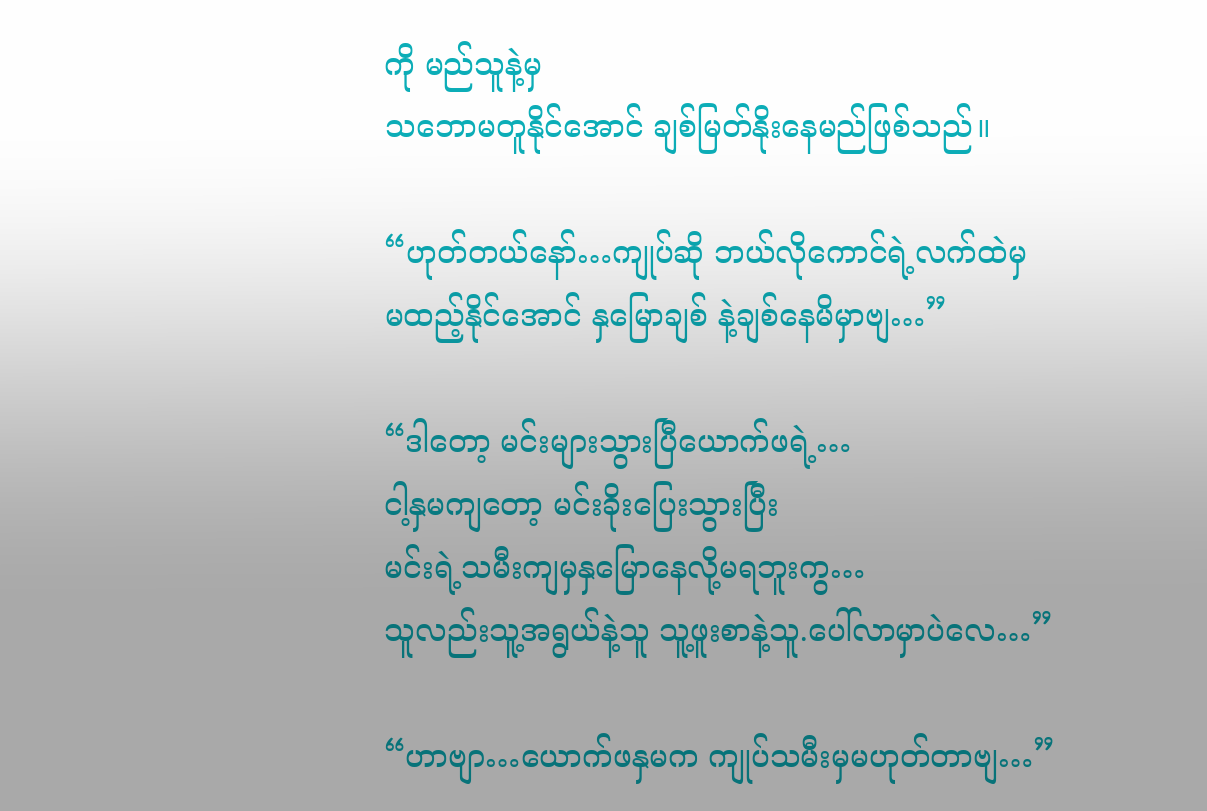ကို မည်သူနဲ့မှ
သဘောမတူနိုင်အောင် ချစ်မြတ်နိုးနေမည်ဖြစ်သည်။

“ဟုတ်တယ်နော်…ကျုပ်ဆို ဘယ်လိုကောင်ရဲ့လက်ထဲမှ
မထည့်နိုင်အောင် နှမြောချစ် နဲ့ချစ်နေမိမှာဗျ…”

“ဒါတော့ မင်းများသွားပြီယောက်ဖရဲ့…
ငါ့နှမကျတော့ မင်းခိုးပြေးသွားပြီး
မင်းရဲ့သမီးကျမှနှမြောနေလို့မရဘူးကွ…
သူလည်းသူ့အရွယ်နဲ့သူ သူ့ဖူးစာနဲ့သူ.ပေါ်လာမှာပဲလေ…”

“ဟာဗျာ…ယောက်ဖနှမက ကျုပ်သမီးမှမဟုတ်တာဗျ…”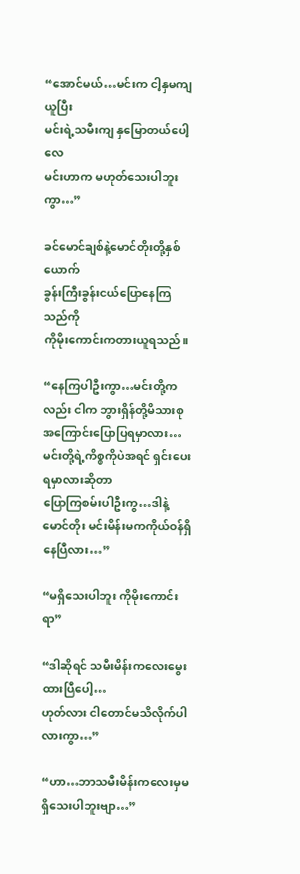“အောင်မယ်…မင်းက ငါ့နှမကျ ယူပြီး
မင်းရဲ့သမီးကျ နှမြောတယ်ပေါ့လေ
မင်းဟာက မဟုတ်သေးပါဘူးကွာ…”

ခင်မောင်ချစ်နဲ့မောင်တိုးတို့နှစ်ယောက်
ခွန်းကြီးခွန်းငယ်ပြောနေကြသည်ကို
ကိုမိုးကောင်းကတားယူရသည်။

“နေကြပါဦးကွာ…မင်းတို့ကလည်း ငါက ဘွားရှိန်တို့မိသားစုအကြောင်းပြောပြရမှာလား…
မင်းတို့ရဲ့ကိစ္စကိုပဲအရင် ရှင်းပေးရမှာလားဆိုတာ
ပြောကြစမ်းပါဦးကွ…ဒါနဲ့ မောင်တိုး မင်းမိန်းမကကိုယ်ဝန်ရှိနေပြီလား…”

“မရှိသေးပါဘူး ကိုမိုးကောင်းရာ”

“ဒါဆိုရင် သမီးမိန်းကလေးမွေးထားပြီပေါ့…
ဟုတ်လား ငါတောင်မသိလိုက်ပါလားကွာ…”

“ဟာ…ဘာသမီးမိန်းကလေးမှမရှိသေးပါဘူးဗျာ…”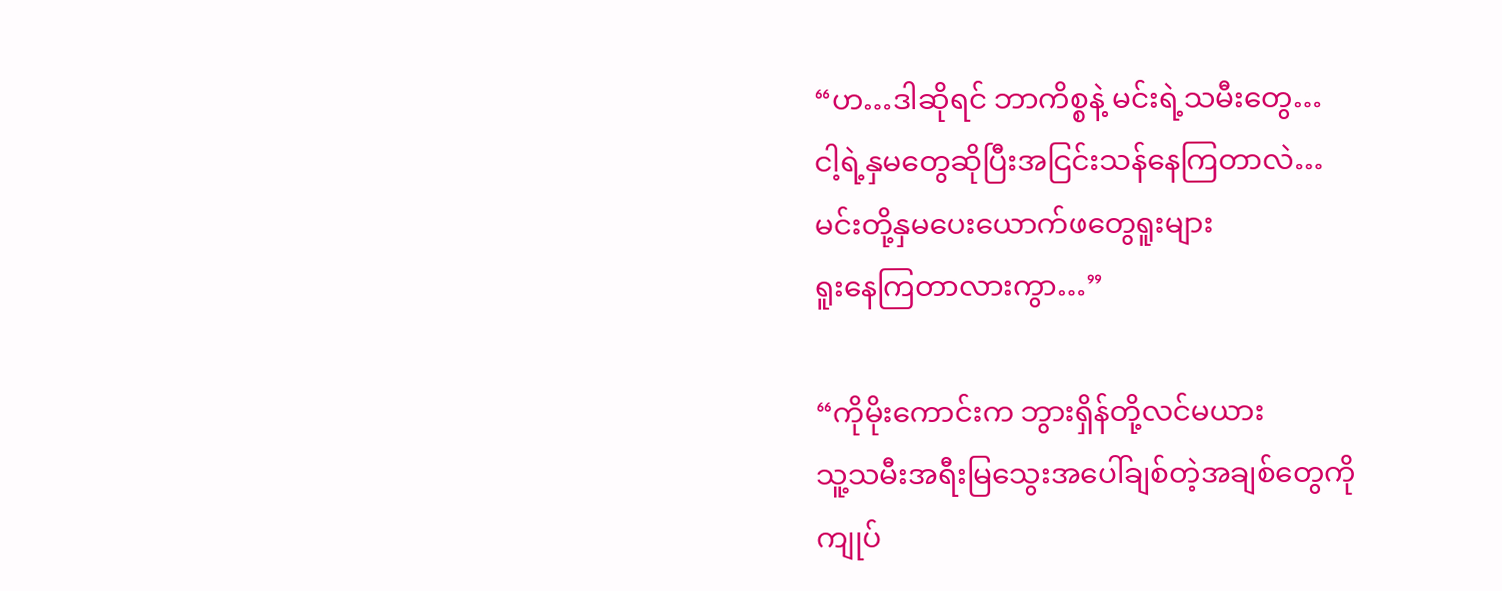“ဟ…ဒါဆိုရင် ဘာကိစ္စနဲ့ မင်းရဲ့သမီးတွေ…
ငါ့ရဲ့နှမတွေဆိုပြီးအငြင်းသန်နေကြတာလဲ…
မင်းတို့နှမပေးယောက်ဖတွေရူးများ
ရူးနေကြတာလားကွာ…”

“ကိုမိုးကောင်းက ဘွားရှိန်တို့လင်မယား
သူ့သမီးအရီးမြသွေးအပေါ်ချစ်တဲ့အချစ်တွေကို
ကျုပ်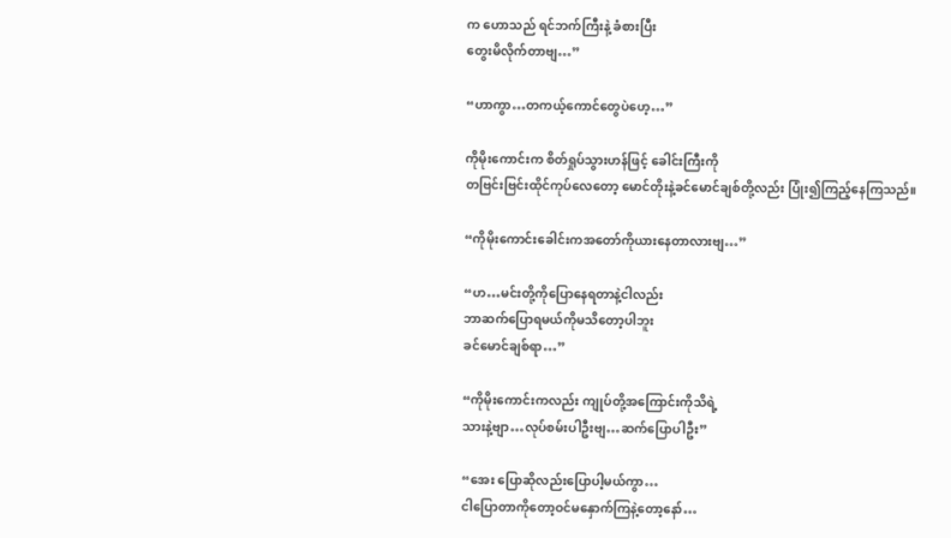က ဟောသည် ရင်ဘက်ကြီးနဲ့ ခံစားပြီး
တွေးမိလိုက်တာဗျ…”

“ဟာကွာ…တကယ့်ကောင်တွေပဲဟေ့…”

ကိုမိုးကောင်းက စိတ်ရှုပ်သွားဟန်ဖြင့် ခေါင်းကြီးကို
တဗြင်းဗြင်းထိုင်ကုပ်လေတော့ မောင်တိုးနဲ့ခင်မောင်ချစ်တို့လည်း ပြုံး၍ကြည့်နေကြသည်။

“ကိုမိုးကောင်းခေါင်းကအတော်ကိုယားနေတာလားဗျ…”

“ဟ…မင်းတို့ကိုပြောနေရတာနဲ့ငါလည်း
ဘာဆက်ပြောရမယ်ကိုမသိတော့ပါဘူး
ခင်မောင်ချစ်ရာ…”

“ကိုမိုးကောင်းကလည်း ကျုပ်တို့အကြောင်းကိုသိရဲ့
သားနဲ့ဗျာ…လုပ်စမ်းပါဦးဗျ…ဆက်ပြောပါဦး”

“အေး ပြောဆိုလည်းပြောပါ့မယ်ကွာ…
ငါပြောတာကိုတော့ဝင်မနှောက်ကြနဲ့တော့နော်…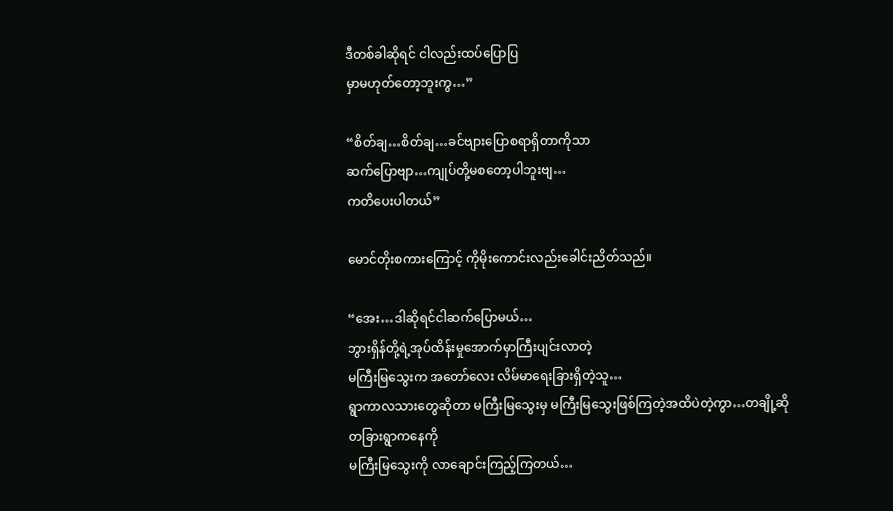ဒီတစ်ခါဆိုရင် ငါလည်းထပ်ပြောပြ
မှာမဟုတ်တော့ဘူးကွ…”

“စိတ်ချ…စိတ်ချ…ခင်ဗျားပြောစရာရှိတာကိုသာ
ဆက်ပြောဗျာ…ကျုပ်တို့မစတော့ပါဘူးဗျ…
ကတိပေးပါတယ်”

မောင်တိုးစကားကြောင့် ကိုမိုးကောင်းလည်းခေါင်းညိတ်သည်။

“အေး…ဒါဆိုရင်ငါဆက်ပြောမယ်…
ဘွားရှိန်တို့ရဲ့အုပ်ထိန်းမှုအောက်မှာကြီးပျင်းလာတဲ့
မကြီးမြသွေးက အတော်လေး လိမ်မာရေးခြားရှိတဲ့သူ…
ရွာကာလသားတွေဆိုတာ မကြီးမြသွေးမှ မကြီးမြသွေးဖြစ်ကြတဲ့အထိပဲတဲ့ကွာ…တချို့ဆို တခြားရွာကနေကို
မကြီးမြသွေးကို လာချောင်းကြည့်ကြတယ်…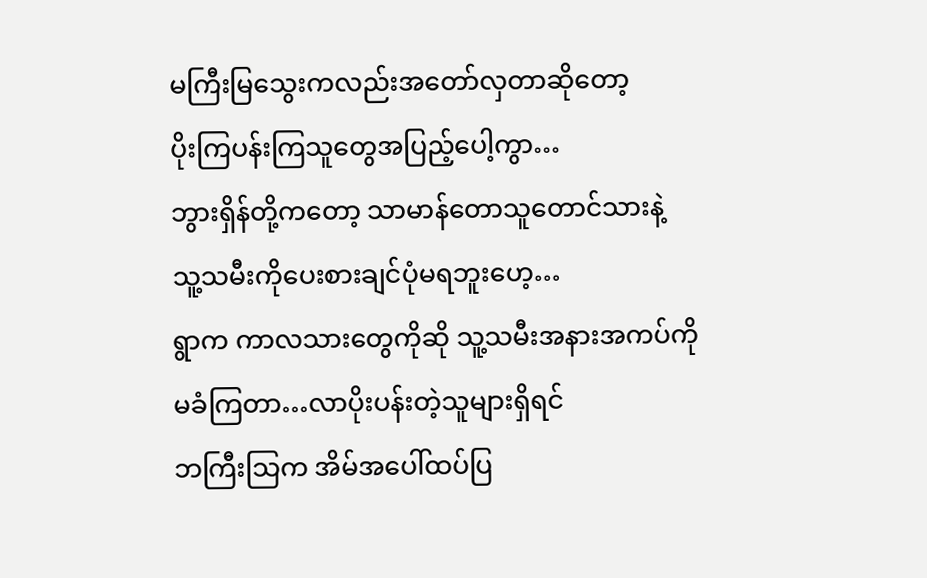မကြီးမြသွေးကလည်းအတော်လှတာဆိုတော့
ပိုးကြပန်းကြသူတွေအပြည့်ပေါ့ကွာ…
ဘွားရှိန်တို့ကတော့ သာမာန်တောသူတောင်သားနဲ့
သူ့သမီးကိုပေးစားချင်ပုံမရဘူးဟေ့…
ရွာက ကာလသားတွေကိုဆို သူ့သမီးအနားအကပ်ကို
မခံကြတာ…လာပိုးပန်းတဲ့သူများရှိရင်
ဘကြီးသြက အိမ်အပေါ်ထပ်ပြ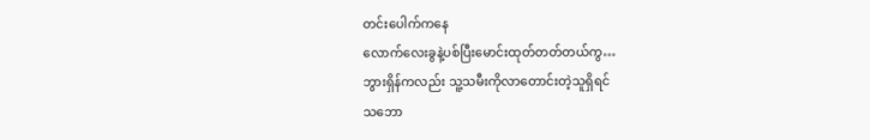တင်းပေါက်ကနေ
လောက်လေးခွနဲ့ပစ်ပြီးမောင်းထုတ်တတ်တယ်ကွ…
ဘွားရှိန်ကလည်း သူ့သမီးကိုလာတောင်းတဲ့သူရှိရင်
သဘော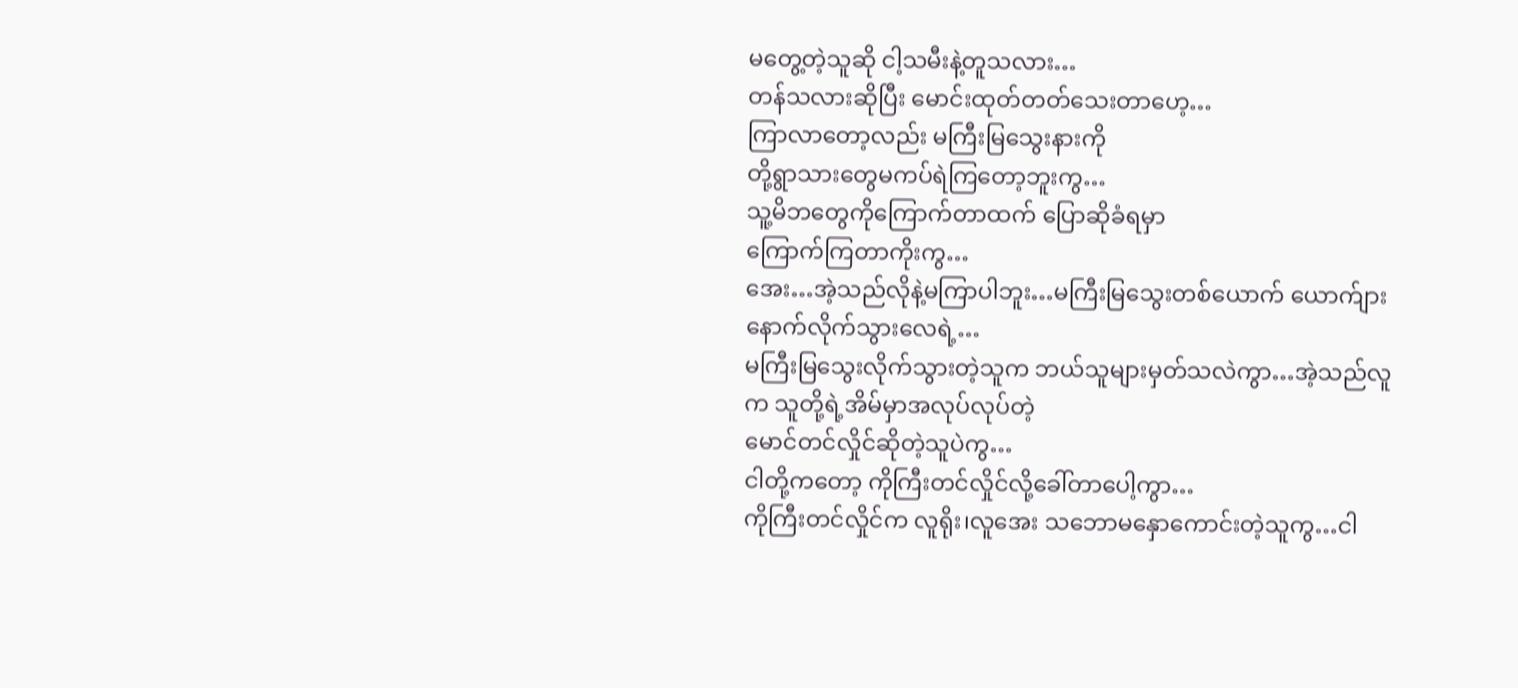မတွေ့တဲ့သူဆို ငါ့သမီးနဲ့တူသလား…
တန်သလားဆိုပြီး မောင်းထုတ်တတ်သေးတာဟေ့…
ကြာလာတော့လည်း မကြီးမြသွေးနားကို
တို့ရွာသားတွေမကပ်ရဲကြတော့ဘူးကွ…
သူ့မိဘတွေကိုကြောက်တာထက် ပြောဆိုခံရမှာ
ကြောက်ကြတာကိုးကွ…
အေး…အဲ့သည်လိုနဲ့မကြာပါဘူး…မကြီးမြသွေးတစ်ယောက် ယောက်ျားနောက်လိုက်သွားလေရဲ့…
မကြီးမြသွေးလိုက်သွားတဲ့သူက ဘယ်သူများမှတ်သလဲကွာ…အဲ့သည်လူက သူတို့ရဲ့အိမ်မှာအလုပ်လုပ်တဲ့
မောင်တင်လှိုင်ဆိုတဲ့သူပဲကွ…
ငါတို့ကတော့ ကိုကြီးတင်လှိုင်လို့ခေါ်တာပေါ့ကွာ…
ကိုကြီးတင်လှိုင်က လူရိုး၊လူအေး သဘောမနှောကောင်းတဲ့သူကွ…ငါ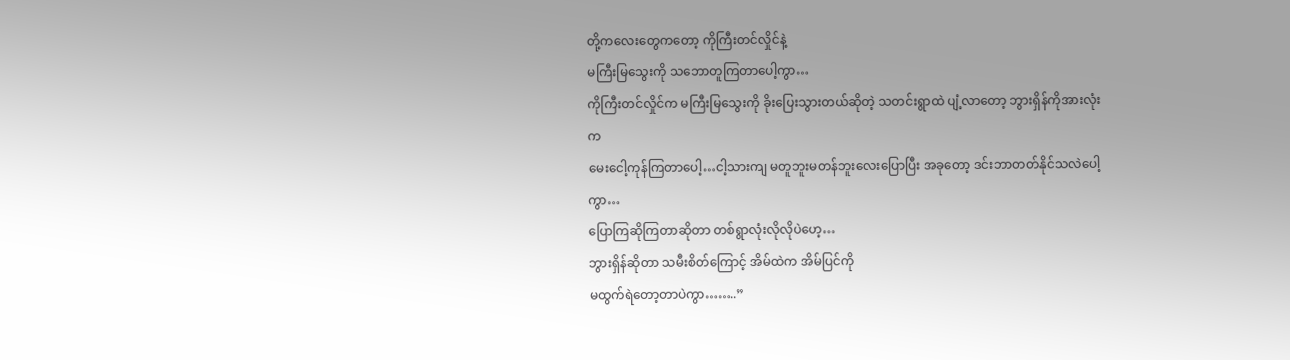တို့ကလေးတွေကတော့ ကိုကြီးတင်လှိုင်နဲ့
မကြီးမြသွေးကို သဘောတူကြတာပေါ့ကွာ…
ကိုကြီးတင်လှိုင်က မကြီးမြသွေးကို ခိုးပြေးသွားတယ်ဆိုတဲ့ သတင်းရွာထဲ ပျံ့လာတော့ ဘွားရှိန်ကိုအားလုံးက
မေးငေါ့ကုန်ကြတာပေါ့…ငါ့သားကျ မတူဘူးမတန်ဘူးလေးပြောပြီး အခုတော့ ဒင်းဘာတတ်နိုင်သလဲပေါ့ကွာ…
ပြောကြဆိုကြတာဆိုတာ တစ်ရွာလုံးလိုလိုပဲဟေ့…
ဘွားရှိန်ဆိုတာ သမီးစိတ်ကြောင့် အိမ်ထဲက အိမ်ပြင်ကို
မထွက်ရဲတော့တာပဲကွာ……..”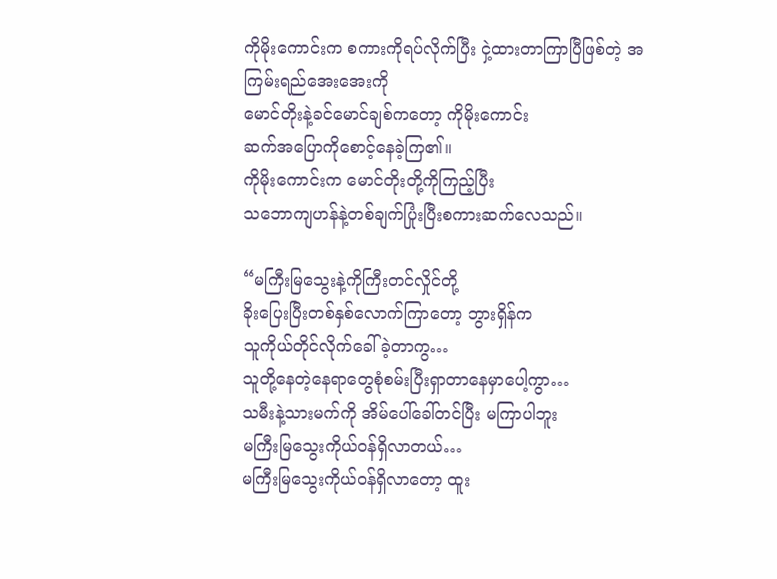ကိုမိုးကောင်းက စကားကိုရပ်လိုက်ပြီး ငှဲ့ထားတာကြာပြီဖြစ်တဲ့ အကြမ်းရည်အေးအေးကို
မောင်တိုးနဲ့ခင်မောင်ချစ်ကတော့ ကိုမိုးကောင်း
ဆက်အပြောကိုစောင့်နေခဲ့ကြ၏။
ကိုမိုးကောင်းက မောင်တိုးတို့ကိုကြည့်ပြီး
သဘောကျဟန်နဲ့တစ်ချက်ပြုံးပြီးစကားဆက်လေသည်။

“မကြီးမြသွေးနဲ့ကိုကြီးတင်လှိုင်တို့
ခိုးပြေးပြီးတစ်နှစ်လောက်ကြာတော့ ဘွားရှိန်က
သူကိုယ်တိုင်လိုက်ခေါ်ခဲ့တာကွ…
သူတို့နေတဲ့နေရာတွေစုံစမ်းပြီးရှာတာနေမှာပေါ့ကွာ…
သမီးနဲ့သားမက်ကို အိမ်ပေါ်ခေါ်တင်ပြီး မကြာပါဘူး
မကြီးမြသွေးကိုယ်ဝန်ရှိလာတယ်…
မကြီးမြသွေးကိုယ်ဝန်ရှိလာတော့ ထူး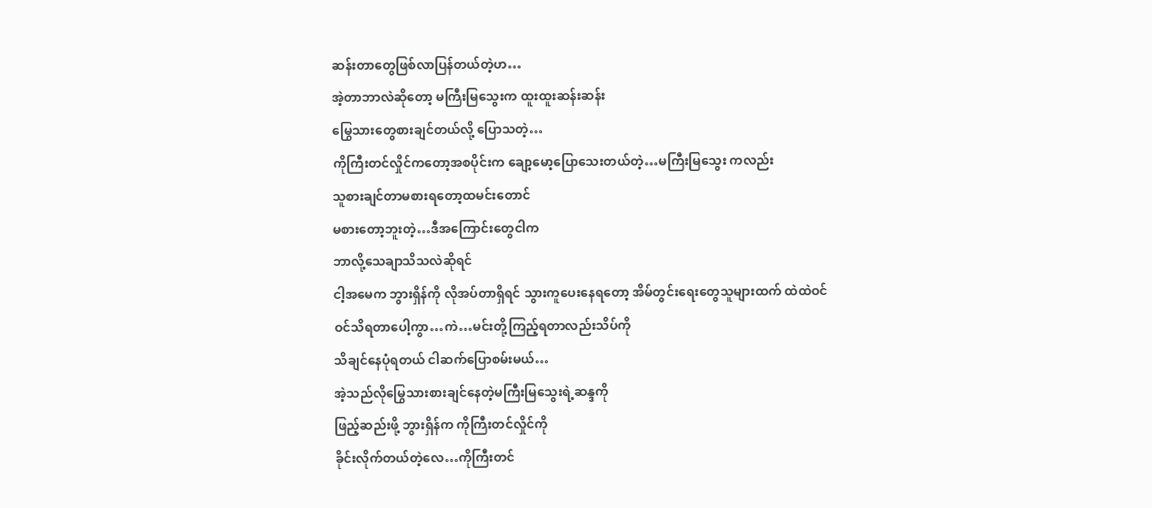ဆန်းတာတွေဖြစ်လာပြန်တယ်တဲ့ဟ…
အဲ့တာဘာလဲဆိုတော့ မကြီးမြသွေးက ထူးထူးဆန်းဆန်း
မြွေသားတွေစားချင်တယ်လို့ ပြောသတဲ့…
ကိုကြီးတင်လှိုင်ကတော့အစပိုင်းက ချော့မော့ပြောသေးတယ်တဲ့…မကြီးမြသွေး ကလည်း
သူစားချင်တာမစားရတော့ထမင်းတောင်
မစားတော့ဘူးတဲ့…ဒီအကြောင်းတွေငါက
ဘာလို့သေချာသိသလဲဆိုရင်
ငါ့အမေက ဘွားရှိန်ကို လိုအပ်တာရှိရင် သွားကူပေးနေရတော့ အိမ်တွင်းရေးတွေသူများထက် ထဲထဲဝင်ဝင်သိရတာပေါ့ကွာ…ကဲ…မင်းတို့ကြည့်ရတာလည်းသိပ်ကို
သိချင်နေပုံရတယ် ငါဆက်ပြောစမ်းမယ်…
အဲ့သည်လိုမြွေသားစားချင်နေတဲ့မကြီးမြသွေးရဲ့ဆန္ဒကို
ဖြည့်ဆည်းဖို့ ဘွားရှိန်က ကိုကြီးတင်လှိုင်ကို
ခိုင်းလိုက်တယ်တဲ့လေ…ကိုကြီးတင်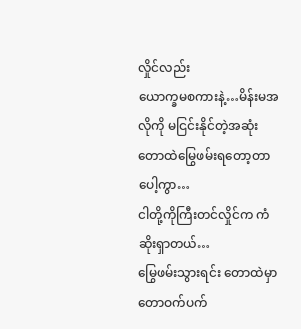လှိုင်လည်း
ယောက္ခမစကားနဲ့…မိန်းမအလိုကို မငြင်းနိုင်တဲ့အဆုံး တောထဲမြွေဖမ်းရတော့တာပေါ့ကွာ…
ငါတို့ကိုကြီးတင်လှိုင်က ကံဆိုးရှာတယ်…
မြွေဖမ်းသွားရင်း တောထဲမှာ တောဝက်ပက်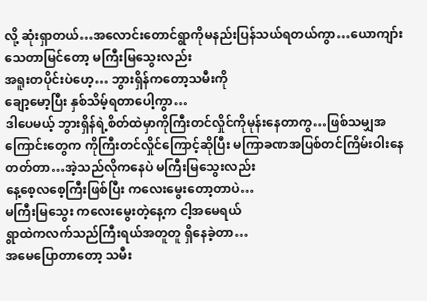လို့ ဆုံးရှာတယ်…အလောင်းတောင်ရွာကိုမနည်းပြန်သယ်ရတယ်ကွာ…ယောကျာ်းသေတာမြင်တော့ မကြီးမြသွေးလည်း
အရူးတပိုင်းပဲဟေ့… ဘွားရှိန်ကတော့သမီးကို
ချော့မော့ပြီး နှစ်သိမ့်ရတာပေါ့ကွာ…
ဒါပေမယ့် ဘွားရှိန်ရဲ့စိတ်ထဲမှာကိုကြီးတင်လှိုင်ကိုမုန်းနေတာကွ…ဖြစ်သမျှအကြောင်းတွေက ကိုကြီးတင်လှိုင်ကြောင့်ဆိုပြီး မကြာခဏအပြစ်တင်ကြိမ်းဝါးနေတတ်တာ…အဲ့သည်လိုကနေပဲ မကြီးမြသွေးလည်း
နေ့စေ့လစေ့ကြီးဖြစ်ပြီး ကလေးမွေးတော့တာပဲ…
မကြီးမြသွေး ကလေးမွေးတဲ့နေ့က ငါ့အမေရယ်
ရွာထဲကလက်သည်ကြီးရယ်အတူတူ ရှိနေခဲ့တာ…
အမေပြောတာတော့ သမီး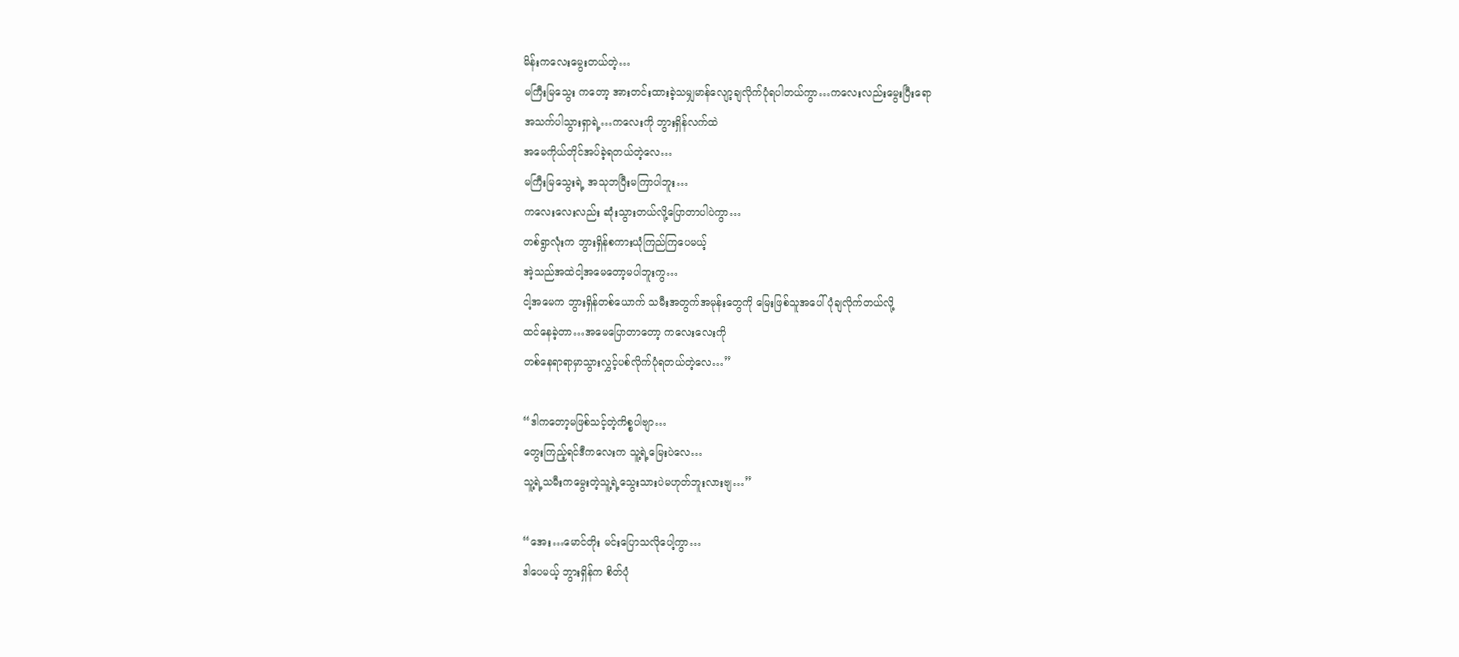မိန်းကလေးမွေးတယ်တဲ့…
မကြီးမြသွေး ကတော့ အားတင်းထားခဲ့သမျှမာန်လျော့ချလိုက်ပုံရပါတယ်ကွာ…ကလေးလည်းမွေးပြီးရော
အသက်ပါသွားရှာရဲ့…ကလေးကို ဘွားရှိန်လက်ထဲ
အမေကိုယ်တိုင်အပ်ခဲ့ရတယ်တဲ့လေ…
မကြီးမြသွေးရဲ့ အသုဘပြီးမကြာပါဘူး…
ကလေးလေးလည်း ဆုံးသွားတယ်လို့ပြောတာပါပဲကွာ…
တစ်ရွာလုံးက ဘွားရှိန်စကားယုံကြည်ကြပေမယ့်
အဲ့သည်အထဲငါ့အမေတော့မပါဘူးကွ…
ငါ့အမေက ဘွားရှိန်တစ်ယောက် သမီးအတွက်အမုန်းတွေကို မြေးဖြစ်သူအပေါ်ပုံချလိုက်တယ်လို့
ထင်နေခဲ့တာ…အမေပြောတာတော့ ကလေးလေးကို
တစ်နေရာရာမှာသွားလွှင့်ပစ်လိုက်ပုံရတယ်တဲ့လေ…”

“ဒါကတော့မဖြစ်သင့်တဲ့ကိစ္စပါဗျာ…
တွေးကြည့်ရင်ဒီကလေးက သူ့ရဲ့မြေးပဲလေ…
သူ့ရဲ့သမီးကမွေးတဲ့သူ့ရဲ့သွေးသားပဲမဟုတ်ဘူးလားဗျ…”

“အေး…မောင်တိုး မင်းပြောသလိုပေါ့ကွာ…
ဒါပေမယ့် ဘွားရှိန်က စိတ်ပုံ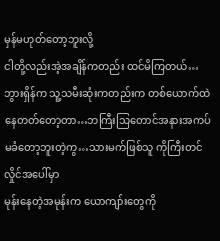မှန်မဟုတ်တော့ဘူးလို့
ငါတို့လည်းအဲ့အချိန်ကတည်း ထင်မိကြတယ်…
ဘွားရှိန်က သူ့သမီးဆုံးကတည်းက တစ်ယောက်ထဲနေတတ်တော့တာ…ဘကြီးသြတောင်အနားအကပ်မခံတော့ဘူးတဲ့ကွ…သားမက်ဖြစ်သူ ကိုကြီးတင်လှိုင်အပေါ်မှာ
မုန်းနေတဲ့အမုန်းက ယောကျာ်းတွေကို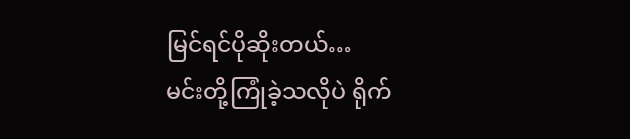မြင်ရင်ပိုဆိုးတယ်…
မင်းတို့ကြုံခဲ့သလိုပဲ ရိုက်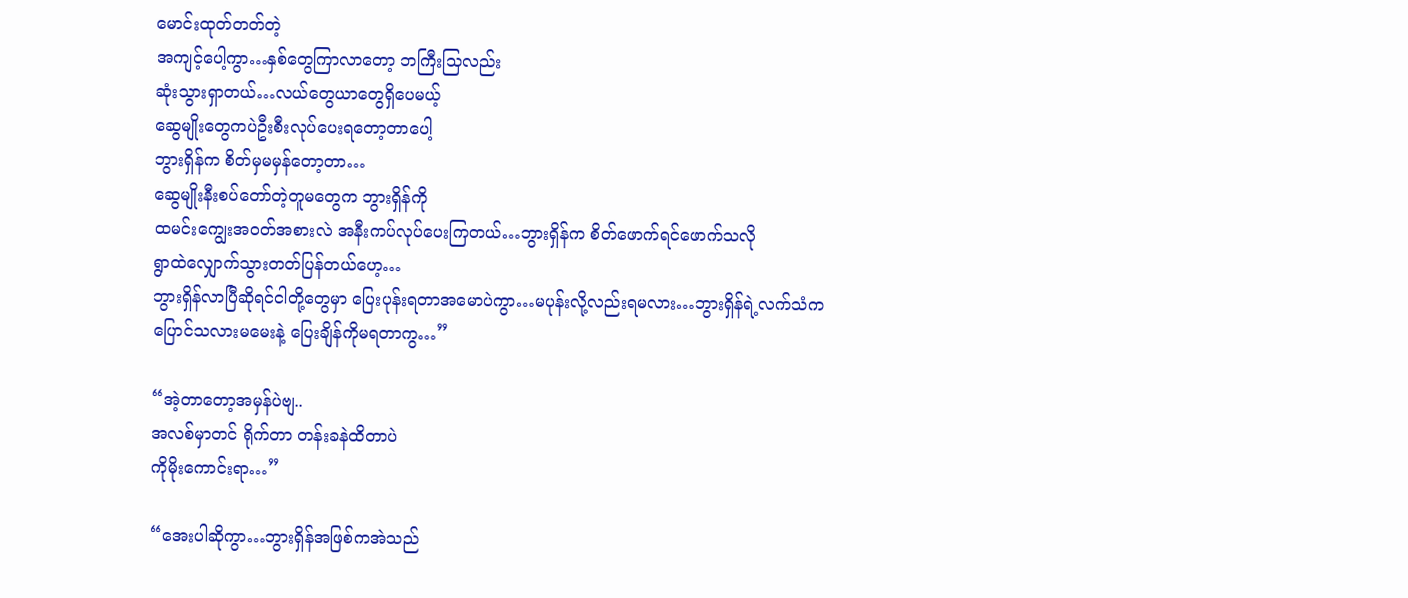မောင်းထုတ်တတ်တဲ့
အကျင့်ပေါ့ကွာ…နှစ်တွေကြာလာတော့ ဘကြီးသြလည်း
ဆုံးသွားရှာတယ်…လယ်တွေယာတွေရှိပေမယ့်
ဆွေမျိုးတွေကပဲဦးစီးလုပ်ပေးရတော့တာပေါ့
ဘွားရှိန်က စိတ်မှမမှန်တော့တာ…
ဆွေမျိုးနီးစပ်တော်တဲ့တူမတွေက ဘွားရှိန်ကို
ထမင်းကျွေးအဝတ်အစားလဲ အနီးကပ်လုပ်ပေးကြတယ်…ဘွားရှိန်က စိတ်ဖောက်ရင်ဖောက်သလို
ရွာထဲလျှောက်သွားတတ်ပြန်တယ်ဟေ့…
ဘွားရှိန်လာပြီဆိုရင်ငါတို့တွေမှာ ပြေးပုန်းရတာအမောပဲကွာ…မပုန်းလို့လည်းရမလား…ဘွားရှိန်ရဲ့လက်သံက
ပြောင်သလားမမေးနဲ့ ပြေးချိန်ကိုမရတာကွ…”

“အဲ့တာတော့အမှန်ပဲဗျ..
အလစ်မှာတင် ရိုက်တာ တန်းခနဲထိတာပဲ
ကိုမိုးကောင်းရာ…”

“အေးပါဆိုကွာ…ဘွားရှိန်အဖြစ်ကအဲသည်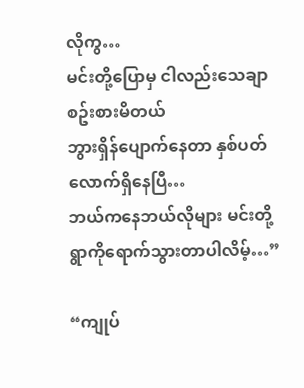လိုကွ…
မင်းတို့ပြောမှ ငါလည်းသေချာစဥ်းစားမိတယ်
ဘွားရှိန်ပျောက်နေတာ နှစ်ပတ်လောက်ရှိနေပြီ…
ဘယ်ကနေဘယ်လိုများ မင်းတို့ရွာကိုရောက်သွားတာပါလိမ့်…”

“ကျုပ်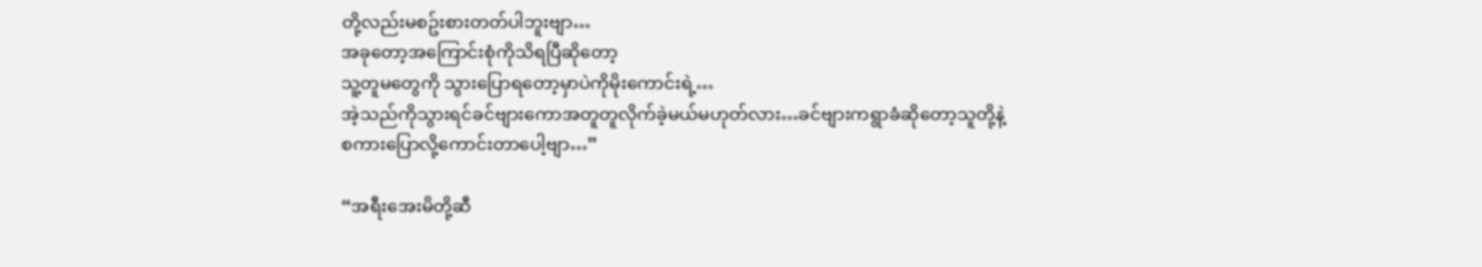တို့လည်းမစဥ်းစားတတ်ပါဘူးဗျာ…
အခုတော့အကြောင်းစုံကိုသိရပြီဆိုတော့
သူ့တူမတွေကို သွားပြောရတော့မှာပဲကိုမိုးကောင်းရဲ့…
အဲ့သည်ကိုသွားရင်ခင်ဗျားကောအတူတူလိုက်ခဲ့မယ်မဟုတ်လား…ခင်ဗျားကရွာခံဆိုတော့သူတို့နဲ့
စကားပြောလို့ကောင်းတာပေါ့ဗျာ…”

“အရီးအေးမိတို့ဆီ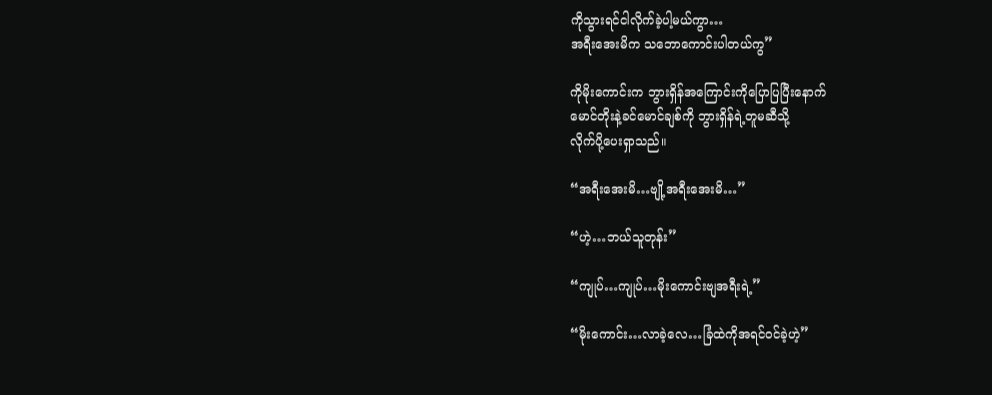ကိုသွားရင်ငါလိုက်ခဲ့ပါ့မယ်ကွာ…
အရီးအေးမိက သဘောကောင်းပါတယ်ကွ”

ကိုမိုးကောင်းက ဘွားရှိန်အကြောင်းကိုပြောပြပြီးနောက်
မောင်တိုးနဲ့ခင်မောင်ချစ်ကို ဘွားရှိန်ရဲ့တူမဆီသို့
လိုက်ပို့ပေးရှာသည်။

“အရီးအေးမိ…ဗျို့အရီးအေးမိ…”

“ဟဲ့…ဘယ်သူတုန်း”

“ကျုပ်…ကျုပ်…မိုးကောင်းဗျအရီးရဲ့”

“မိုးကောင်း…လာခဲ့လေ…ခြံထဲကိုအရင်ဝင်ခဲ့ဟဲ့”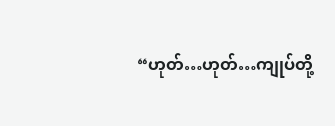“ဟုတ်…ဟုတ်…ကျုပ်တို့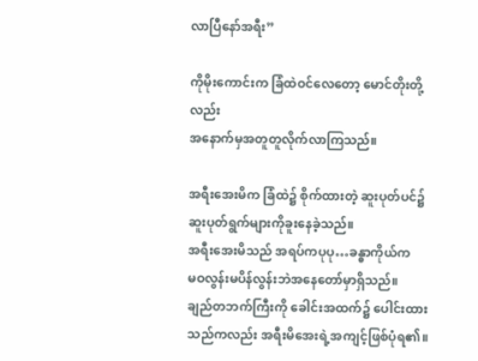လာပြီနော်အရီး”

ကိုမိုးကောင်းက ခြံထဲဝင်လေတော့ မောင်တိုးတို့လည်း
အနောက်မှအတူတူလိုက်လာကြသည်။

အရီးအေးမိက ခြံထဲ၌ စိုက်ထားတဲ့ ဆူးပုတ်ပင်၌
ဆူးပုတ်ရွက်များကိုခူးနေခဲ့သည်။
အရီးအေးမိသည် အရပ်ကပုပု…ခန္ဓာကိုယ်က
မဝလွန်းမပိန်လွန်းဘဲအနေတော်မှာရှိသည်။
ချည်တဘက်ကြီးကို ခေါင်းအထက်၌ ပေါင်းထားသည်ကလည်း အရီးမိအေးရဲ့အကျင့်ဖြစ်ပုံရ၏။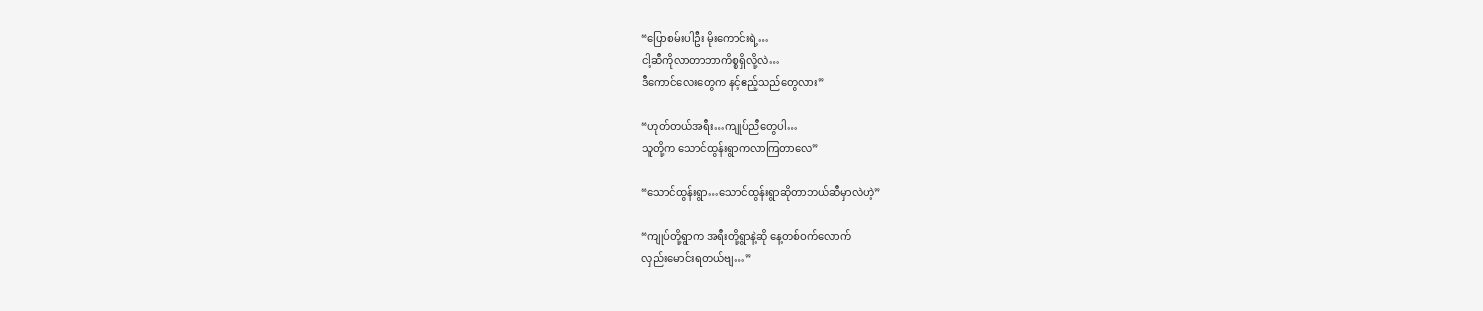“ပြောစမ်းပါဦး မိုးကောင်းရဲ့…
ငါ့ဆီကိုလာတာဘာကိစ္စရှိလို့လဲ…
ဒီကောင်လေးတွေက နင့်ဧည့်သည်တွေလား”

“ဟုတ်တယ်အရီး…ကျုပ်ညီတွေပါ…
သူတို့က သောင်ထွန်းရွာကလာကြတာလေ”

“သောင်ထွန်းရွာ…သောင်ထွန်းရွာဆိုတာဘယ်ဆီမှာလဲဟဲ့”

“ကျုပ်တို့ရွာက အရီးတို့ရွာနဲ့ဆို နေ့တစ်ဝက်လောက်
လှည်းမောင်းရတယ်ဗျ…”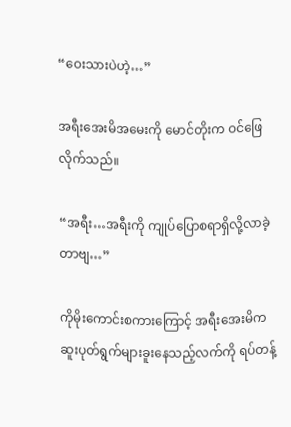“ဝေးသားပဲဟဲ့…”

အရီးအေးမိအမေးကို မောင်တိုးက ဝင်ဖြေလိုက်သည်။

“အရီး…အရီးကို ကျုပ်ပြောစရာရှိလို့လာခဲ့တာဗျ…”

ကိုမိုးကောင်းစကားကြောင့် အရီးအေးမိက
ဆူးပုတ်ရွက်များခူးနေသည့်လက်ကို ရပ်တန့်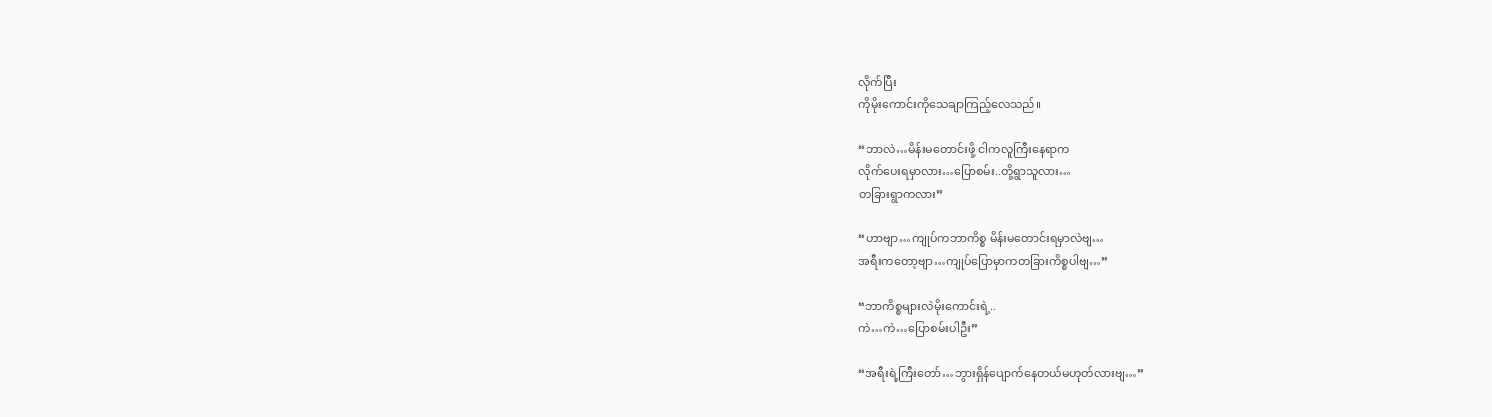လိုက်ပြီး
ကိုမိုးကောင်းကိုသေချာကြည့်လေသည်။

“ဘာလဲ…မိန်းမတောင်းဖို့ ငါကလူကြီးနေရာက
လိုက်ပေးရမှာလား…ပြောစမ်း..တို့ရွာသူလား…
တခြားရွာကလား”

“ဟာဗျာ…ကျုပ်ကဘာကိစ္စ မိန်းမတောင်းရမှာလဲဗျ…
အရီးကတော့ဗျာ…ကျုပ်ပြောမှာကတခြားကိစ္စပါဗျ…”

“ဘာကိစ္စများလဲမိုးကောင်းရဲ့..
ကဲ…ကဲ…ပြောစမ်းပါဦး”

“အရီးရဲ့ကြီးတော်…ဘွားရှိန်ပျောက်နေတယ်မဟုတ်လားဗျ…”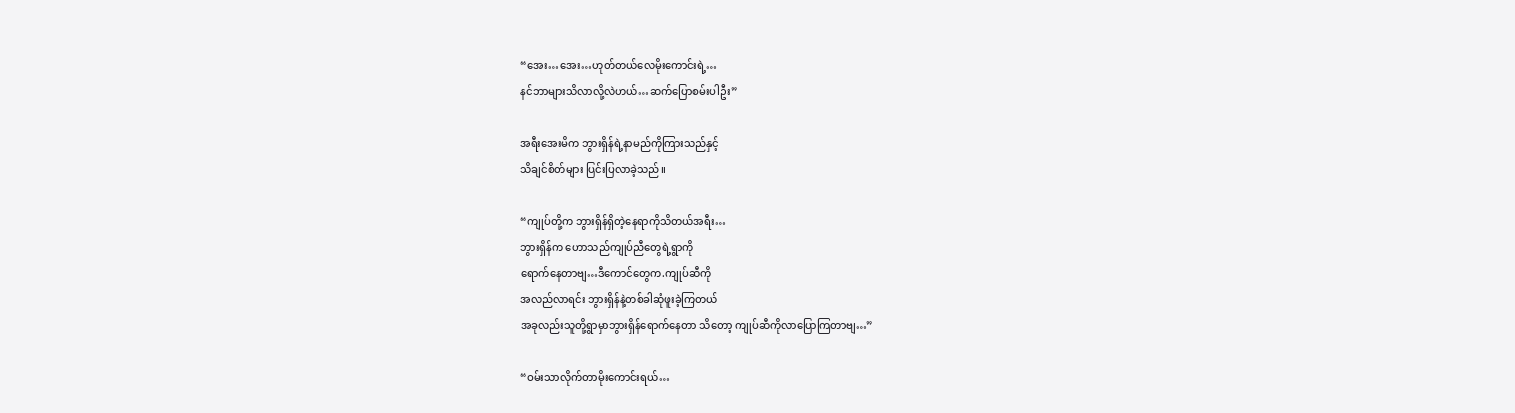“အေး…အေး…ဟုတ်တယ်လေမိုးကောင်းရဲ့…
နင်ဘာများသိလာလို့လဲဟယ်…ဆက်ပြောစမ်းပါဦး”

အရီးအေးမိက ဘွားရှိန်ရဲ့နာမည်ကိုကြားသည်နှင့်
သိချင်စိတ်များ ပြင်းပြလာခဲ့သည်။

“ကျုပ်တို့က ဘွားရှိန်ရှိတဲ့နေရာကိုသိတယ်အရီး…
ဘွားရှိန်က ဟောသည်ကျုပ်ညီတွေရဲ့ရွာကို
ရောက်နေတာဗျ…ဒီကောင်တွေက.ကျုပ်ဆီကို
အလည်လာရင်း ဘွားရှိန်နဲ့တစ်ခါဆုံဖူးခဲ့ကြတယ်
အခုလည်းသူတို့ရွာမှာဘွားရှိန်ရောက်နေတာ သိတော့ ကျုပ်ဆီကိုလာပြောကြတာဗျ…”

“ဝမ်းသာလိုက်တာမိုးကောင်းရယ်…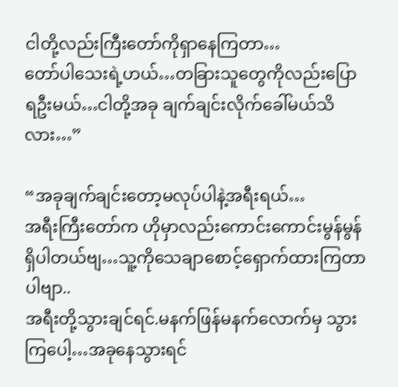ငါတို့လည်းကြီးတော်ကိုရှာနေကြတာ…
တော်ပါသေးရဲ့ဟယ်…တခြားသူတွေကိုလည်းပြောရဦးမယ်…ငါတို့အခု ချက်ချင်းလိုက်ခေါ်မယ်သိလား…”

“အခုချက်ချင်းတော့မလုပ်ပါနဲ့အရီးရယ်…
အရီးကြီးတော်က ဟိုမှာလည်းကောင်းကောင်းမွန်မွန်ရှိပါတယ်ဗျ…သူ့ကိုသေချာစောင့်ရှောက်ထားကြတာပါဗျာ..
အရီးတို့သွားချင်ရင်.မနက်ဖြန်မနက်လောက်မှ သွားကြပေါ့…အခုနေသွားရင်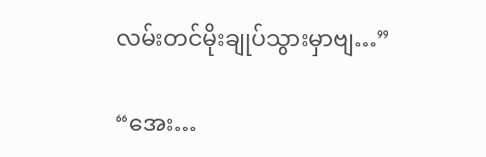လမ်းတင်မိုးချုပ်သွားမှာဗျ…”

“အေး…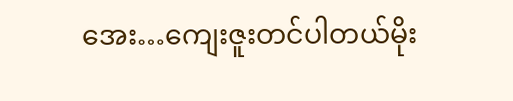အေး…ကျေးဇူးတင်ပါတယ်မိုး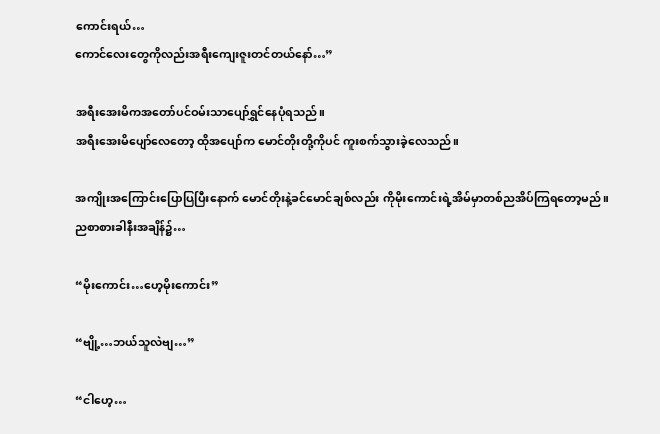ကောင်းရယ်…
ကောင်လေးတွေကိုလည်းအရီးကျေးဇူးတင်တယ်နော်…”

အရီးအေးမိကအတော်ပင်ဝမ်းသာပျော်ရွှင်နေပုံရသည်။
အရီးအေးမိပျော်လေတော့ ထိုအပျော်က မောင်တိုးတို့ကိုပင် ကူးစက်သွားခဲ့လေသည်။

အကျိုးအကြောင်းပြောပြပြီးနောက် မောင်တိုးနဲ့ခင်မောင်ချစ်လည်း ကိုမိုးကောင်းရဲ့အိမ်မှာတစ်ညအိပ်ကြရတော့မည်။ညစာစားခါနီးအချိန်၌…

“မိုးကောင်း…ဟေ့မိုးကောင်း”

“ဗျို့…ဘယ်သူလဲဗျ…”

“ငါဟေ့…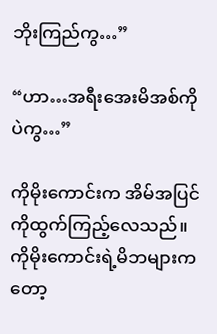ဘိုးကြည်ကွ…”

“ဟာ…အရီးအေးမိအစ်ကိုပဲကွ…”

ကိုမိုးကောင်းက အိမ်အပြင်ကိုထွက်ကြည့်လေသည်။
ကိုမိုးကောင်းရဲ့မိဘများကတော့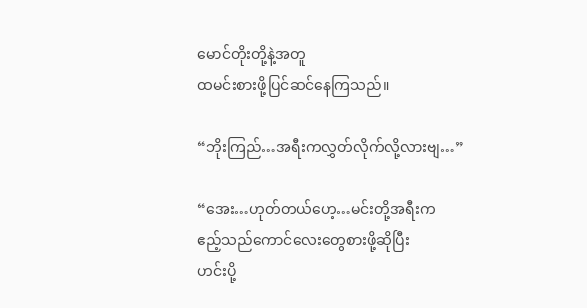မောင်တိုးတို့နဲ့အတူ
ထမင်းစားဖို့ပြင်ဆင်နေကြသည်။

“ဘိုးကြည်…အရီးကလွှတ်လိုက်လို့လားဗျ…”

“အေး…ဟုတ်တယ်ဟေ့…မင်းတို့အရီးက
ဧည့်သည်ကောင်လေးတွေစားဖို့ဆိုပြီး
ဟင်းပို့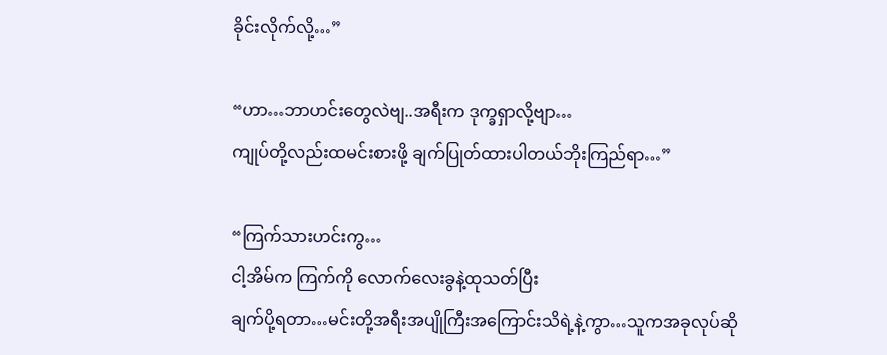ခိုင်းလိုက်လို့…”

“ဟာ…ဘာဟင်းတွေလဲဗျ..အရီးက ဒုက္ခရှာလို့ဗျာ…
ကျုပ်တို့လည်းထမင်းစားဖို့ ချက်ပြုတ်ထားပါတယ်ဘိုးကြည်ရာ…”

“ကြက်သားဟင်းကွ…
ငါ့အိမ်က ကြက်ကို လောက်လေးခွနဲ့ထုသတ်ပြီး
ချက်ပို့ရတာ…မင်းတို့အရီးအပျိုကြီးအကြောင်းသိရဲ့နဲ့ကွာ…သူကအခုလုပ်ဆို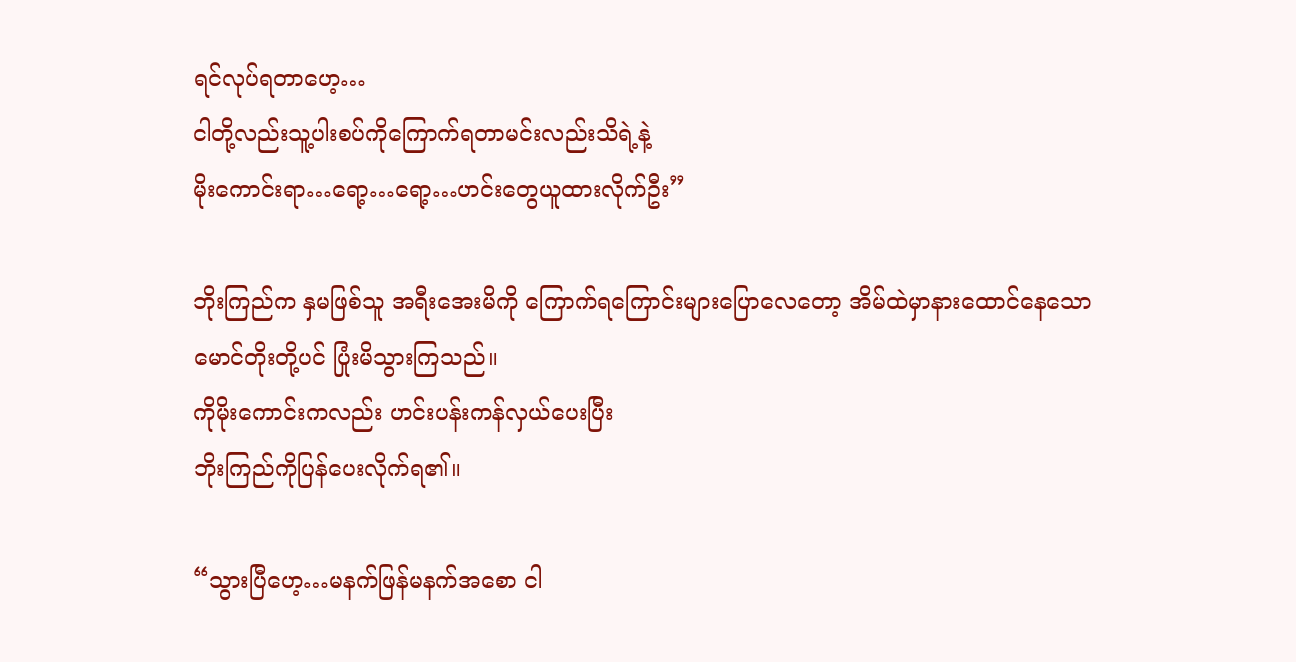ရင်လုပ်ရတာဟေ့…
ငါတို့လည်းသူ့ပါးစပ်ကိုကြောက်ရတာမင်းလည်းသိရဲ့နဲ့
မိုးကောင်းရာ…ရော့…ရော့…ဟင်းတွေယူထားလိုက်ဦး”

ဘိုးကြည်က နှမဖြစ်သူ အရီးအေးမိကို ကြောက်ရကြောင်းများပြောလေတော့ အိမ်ထဲမှာနားထောင်နေသော
မောင်တိုးတို့ပင် ပြုံးမိသွားကြသည်။
ကိုမိုးကောင်းကလည်း ဟင်းပန်းကန်လှယ်ပေးပြီး
ဘိုးကြည်ကိုပြန်ပေးလိုက်ရ၏။

“သွားပြီဟေ့…မနက်ဖြန်မနက်အစော ငါ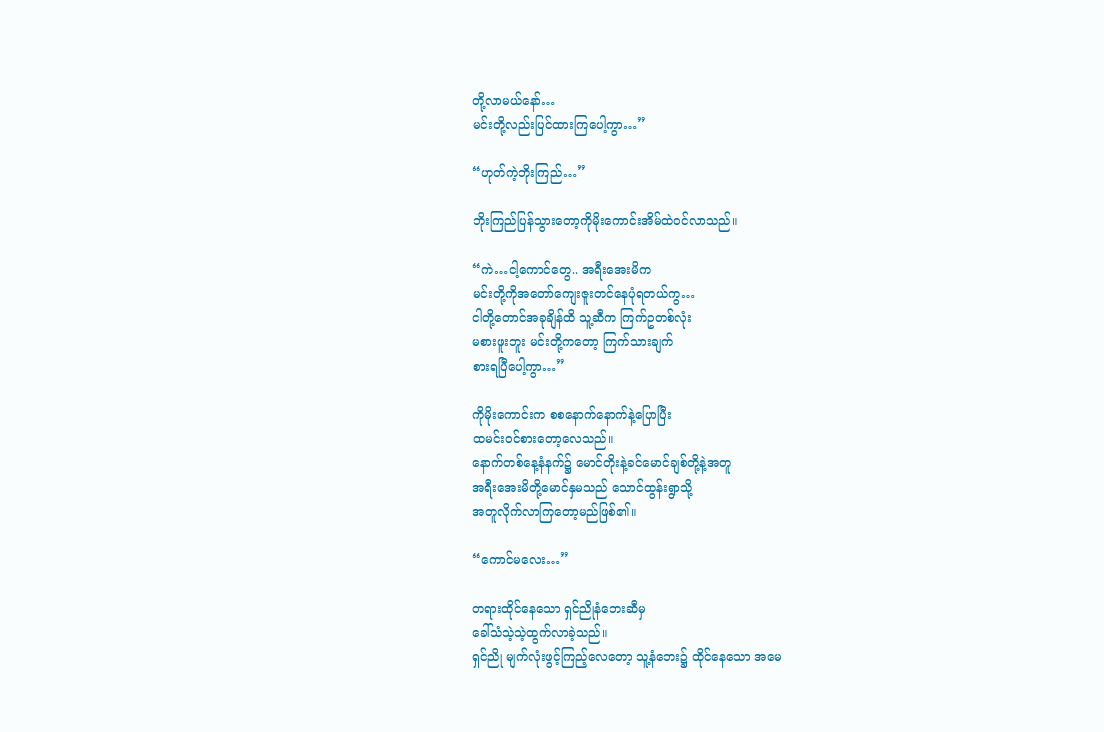တို့လာမယ်နော်…
မင်းတို့လည်းပြင်ထားကြပေါ့ကွာ…”

“ဟုတ်ကဲ့ဘိုးကြည်…”

ဘိုးကြည်ပြန်သွားတော့ကိုမိုးကောင်းအိမ်ထဲဝင်လာသည်။

“ကဲ…ငါ့ကောင်တွေ.. အရီးအေးမိက
မင်းတို့ကိုအတော်ကျေးဇူးတင်နေပုံရတယ်ကွ…
ငါတို့တောင်အခုချိန်ထိ သူ့ဆီက ကြက်ဥတစ်လုံး
မစားဖူးဘူး မင်းတို့ကတော့ ကြက်သားချက်
စားရပြီပေါ့ကွာ…”

ကိုမိုးကောင်းက စစနောက်နောက်နဲ့ပြောပြီး
ထမင်းဝင်စားတော့လေသည်။
နောက်တစ်နေ့နံနက်၌ မောင်တိုးနဲ့ခင်မောင်ချစ်တို့နဲ့အတူ
အရီးအေးမိတို့မောင်နှမသည် သောင်ထွန်းရွာသို့
အတူလိုက်လာကြတော့မည်ဖြစ်၏။

“ကောင်မလေး…”

တရားထိုင်နေသော ရှင်ညိုနံဘေးဆီမှ
ခေါ်သံသဲ့သဲ့ထွက်လာခဲ့သည်။
ရှင်ညို မျက်လုံးဖွင့်ကြည့်လေတော့ သူ့နံဘေး၌ ထိုင်နေသော အမေ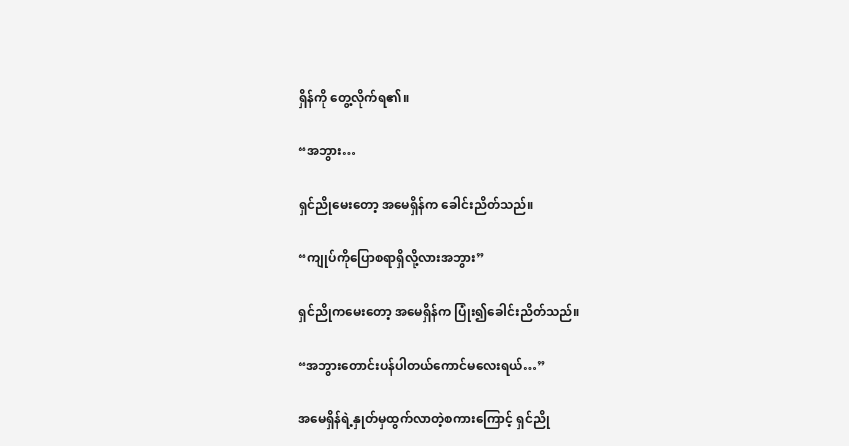ရှိန်ကို တွေ့လိုက်ရ၏။

“အဘွား…

ရှင်ညိုမေးတော့ အမေရှိန်က ခေါင်းညိတ်သည်။

“ကျုပ်ကိုပြောစရာရှိလို့လားအဘွား”

ရှင်ညိုကမေးတော့ အမေရှိန်က ပြုံး၍ခေါင်းညိတ်သည်။

“အဘွားတောင်းပန်ပါတယ်ကောင်မလေးရယ်…”

အမေရှိန်ရဲ့နှုတ်မှထွက်လာတဲ့စကားကြောင့် ရှင်ညို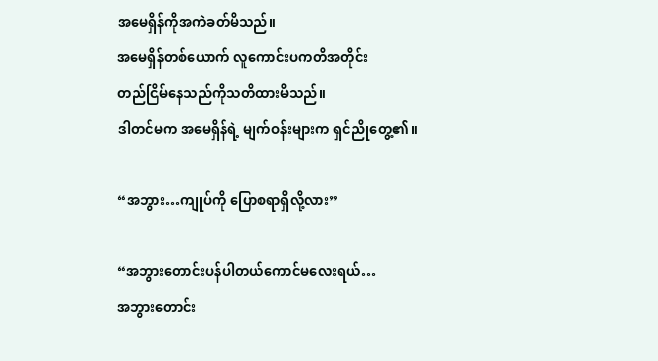အမေရှိန်ကိုအကဲခတ်မိသည်။
အမေရှိန်တစ်ယောက် လူကောင်းပကတိအတိုင်း
တည်ငြိမ်နေသည်ကိုသတိထားမိသည်။
ဒါတင်မက အမေရှိန်ရဲ့ မျက်ဝန်းများက ရှင်ညိုတွေ့၏။

“အဘွား…ကျုပ်ကို ပြောစရာရှိလို့လား”

“အဘွားတောင်းပန်ပါတယ်ကောင်မလေးရယ်…
အဘွားတောင်း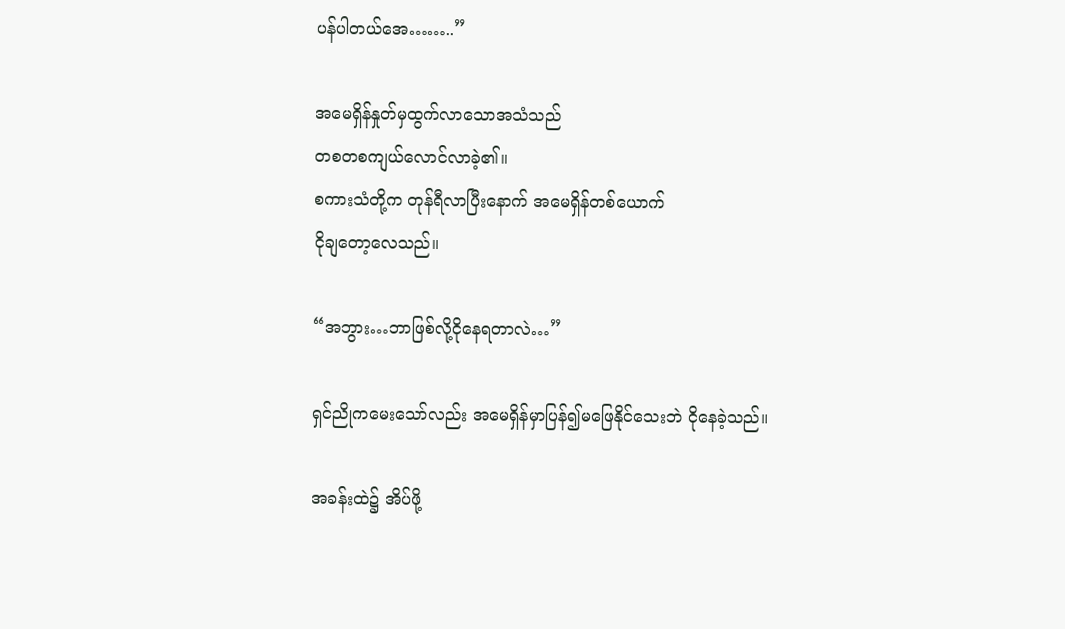ပန်ပါတယ်အေ……..”

အမေရှိန်နှုတ်မှထွက်လာသောအသံသည်
တစတစကျယ်လောင်လာခဲ့၏။
စကားသံတို့က တုန်ရီလာပြီးနောက် အမေရှိန်တစ်ယောက်
ငိုချတော့လေသည်။

“အဘွား…ဘာဖြစ်လို့ငိုနေရတာလဲ…”

ရှင်ညိုကမေးသော်လည်း အမေရှိန်မှာပြန်၍မဖြေနိုင်သေးဘဲ ငိုနေခဲ့သည်။

အခန်းထဲ၌ အိပ်ဖို့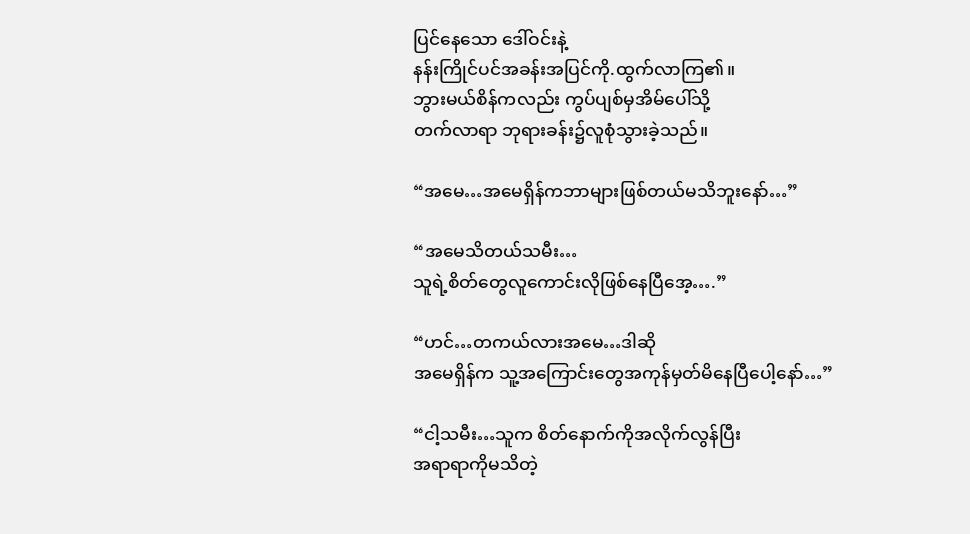ပြင်နေသော ဒေါ်ဝင်းနဲ့
နန်းကြိုင်ပင်အခန်းအပြင်ကို.ထွက်လာကြ၏။
ဘွားမယ်စိန်ကလည်း ကွပ်ပျစ်မှအိမ်ပေါ်သို့
တက်လာရာ ဘုရားခန်း၌လူစုံသွားခဲ့သည်။

“အမေ…အမေရှိန်ကဘာများဖြစ်တယ်မသိဘူးနော်…”

“အမေသိတယ်သမီး…
သူရဲ့စိတ်တွေလူကောင်းလိုဖြစ်နေပြီအေ့….”

“ဟင်…တကယ်လားအမေ…ဒါဆို
အမေရှိန်က သူ့အကြောင်းတွေအကုန်မှတ်မိနေပြီပေါ့နော်…”

“ငါ့သမီး…သူက စိတ်နောက်ကိုအလိုက်လွန်ပြီး
အရာရာကိုမသိတဲ့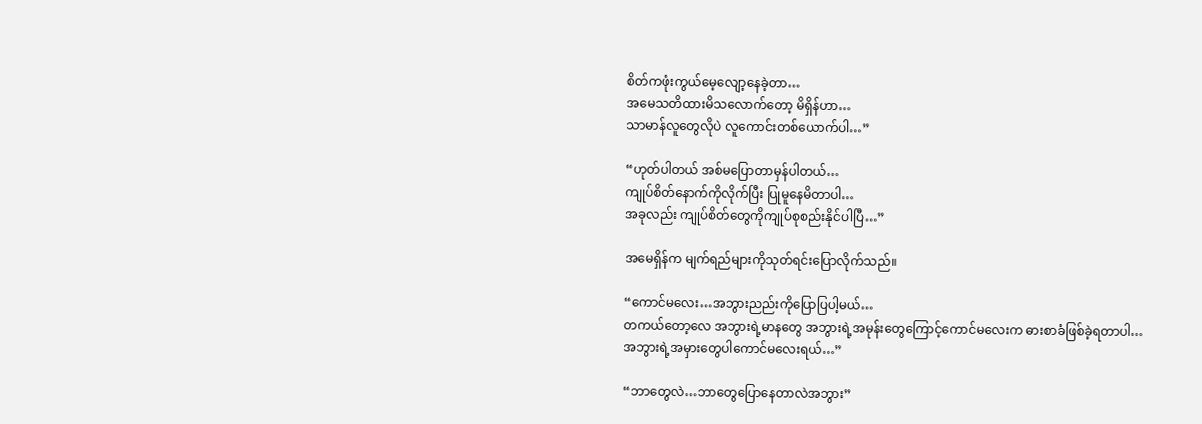စိတ်ကဖုံးကွယ်မေ့လျော့နေခဲ့တာ…
အမေသတိထားမိသလောက်တော့ မိရှိန်ဟာ…
သာမာန်လူတွေလိုပဲ လူကောင်းတစ်ယောက်ပါ…”

“ဟုတ်ပါတယ် အစ်မပြောတာမှန်ပါတယ်…
ကျုပ်စိတ်နောက်ကိုလိုက်ပြီး ပြုမူနေမိတာပါ…
အခုလည်း ကျုပ်စိတ်တွေကိုကျုပ်စုစည်းနိုင်ပါပြီ…”

အမေရှိန်က မျက်ရည်များကိုသုတ်ရင်းပြောလိုက်သည်။

“ကောင်မလေး…အဘွားညည်းကိုပြောပြပါ့မယ်…
တကယ်တော့လေ အဘွားရဲ့မာနတွေ အဘွားရဲ့အမုန်းတွေကြောင့်ကောင်မလေးက ဓားစာခံဖြစ်ခဲ့ရတာပါ…
အဘွားရဲ့အမှားတွေပါကောင်မလေးရယ်…”

“ဘာတွေလဲ…ဘာတွေပြောနေတာလဲအဘွား”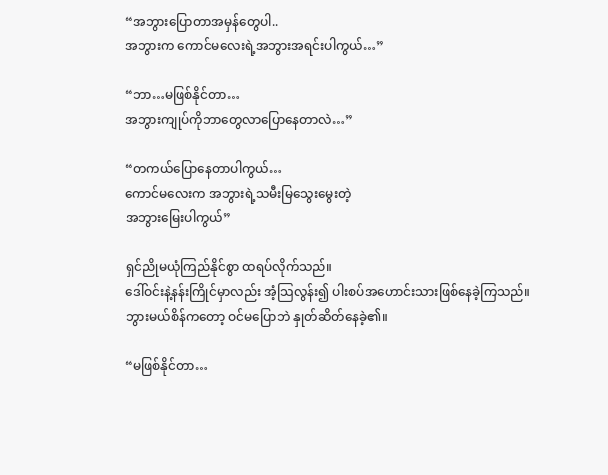“အဘွားပြောတာအမှန်တွေပါ..
အဘွားက ကောင်မလေးရဲ့အဘွားအရင်းပါကွယ်…”

“ဘာ…မဖြစ်နိုင်တာ…
အဘွားကျုပ်ကိုဘာတွေလာပြောနေတာလဲ…”

“တကယ်ပြောနေတာပါကွယ်…
ကောင်မလေးက အဘွားရဲ့သမီးမြသွေးမွေးတဲ့
အဘွားမြေးပါကွယ်”

ရှင်ညိုမယုံကြည်နိုင်စွာ ထရပ်လိုက်သည်။
ဒေါ်ဝင်းနဲ့နန်းကြိုင်မှာလည်း အံ့သြလွန်း၍ ပါးစပ်အဟောင်းသားဖြစ်နေခဲ့ကြသည်။
ဘွားမယ်စိန်ကတော့ ဝင်မပြောဘဲ နှုတ်ဆိတ်နေခဲ့၏။

“မဖြစ်နိုင်တာ…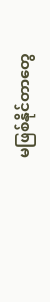မဖြစ်နိုင်တာတွေ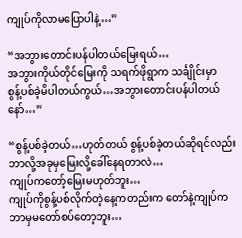ကျုပ်ကိုလာမပြောပါနဲ့…”

“အဘွားတောင်းပန်ပါတယ်မြေးရယ်…
အဘွားကိုယ်တိုင်မြေးကို သရက်ဖိုရွာက သင်္ချိုင်းမှာ
စွန့်ပစ်ခဲ့မိပါတယ်ကွယ်…အဘွားတောင်းပန်ပါတယ်နော်…”

“စွန့်ပစ်ခဲ့တယ်…ဟုတ်တယ် စွန့်ပစ်ခဲ့တယ်ဆိုရင်လည်း
ဘာလို့အခုမှမြေးလို့ခေါ်နေရတာလဲ…
ကျုပ်ကတော့်မြေးမဟုတ်ဘူး…
ကျုပ်ကိုစွန့်ပစ်လိုက်တဲ့နေ့ကတည်းက တော်နဲ့ကျုပ်က
ဘာမှမတော်စပ်တော့ဘူး…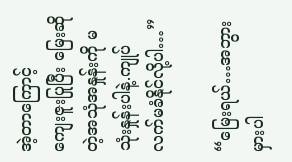အဲ့တာကြောင့်
ကျေးဇူးပြုပြီး မြေးဆိုတဲ့အသုံအနှုန်းကို မသုံးနှုန်းပါနဲ့.ကျုပ်လက်မခံနိုင်လို့ပါ…”

“မြေးရယ်…အဘွားမှားပါ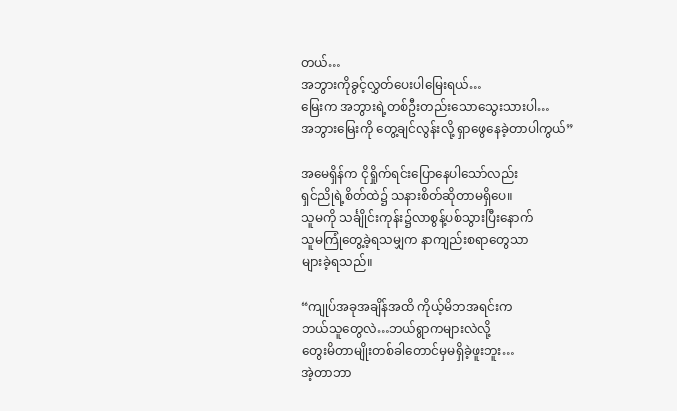တယ်…
အဘွားကိုခွင့်လွှတ်ပေးပါမြေးရယ်…
မြေးက အဘွားရဲ့တစ်ဦးတည်းသောသွေးသားပါ…
အဘွားမြေးကို တွေ့ချင်လွန်းလို့ ရှာဖွေနေခဲ့တာပါကွယ်”

အမေရှိန်က ငိုရှိုက်ရင်းပြောနေပါသော်လည်း
ရှင်ညိုရဲ့စိတ်ထဲ၌ သနားစိတ်ဆိုတာမရှိပေ။
သူမကို သင်္ချိုင်းကုန်း၌လာစွန့်ပစ်သွားပြီးနောက်
သူမကြုံတွေ့ခဲ့ရသမျှက နာကျည်းစရာတွေသာ
များခဲ့ရသည်။

“ကျုပ်အခုအချိန်အထိ ကိုယ့်မိဘအရင်းက
ဘယ်သူတွေလဲ…ဘယ်ရွာကများလဲလို့
တွေးမိတာမျိုးတစ်ခါတောင်မှမရှိခဲ့ဖူးဘူး…
အဲ့တာဘာ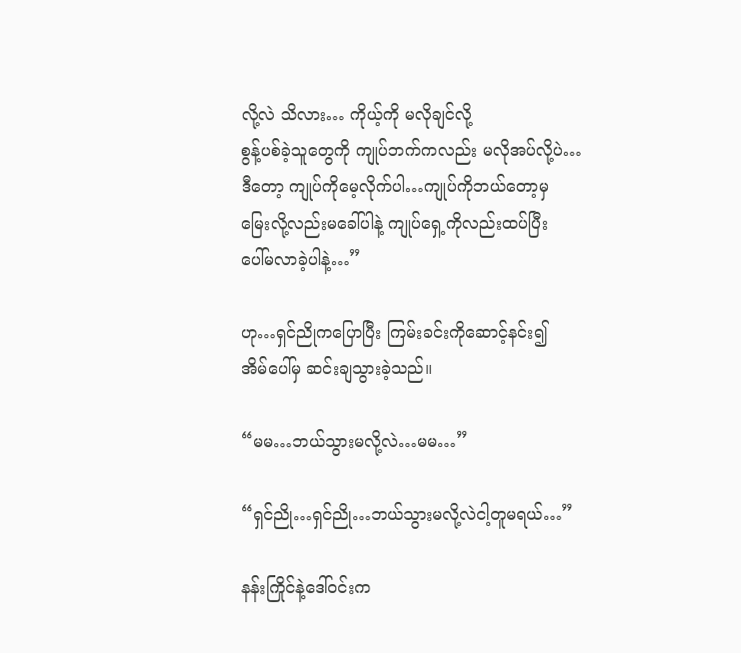လို့လဲ သိလား… ကိုယ့်ကို မလိုချင်လို့
စွန့်ပစ်ခဲ့သူတွေကို ကျုပ်ဘက်ကလည်း မလိုအပ်လို့ပဲ…
ဒီတော့ ကျုပ်ကိုမေ့လိုက်ပါ…ကျုပ်ကိုဘယ်တော့မှ
မြေးလို့လည်းမခေါ်ပါနဲ့ ကျုပ်ရှေ့ကိုလည်းထပ်ပြီး
ပေါ်မလာခဲ့ပါနဲ့…”

ဟု…ရှင်ညိုကပြောပြီး ကြမ်းခင်းကိုဆောင့်နင်း၍
အိမ်ပေါ်မှ ဆင်းချသွားခဲ့သည်။

“မမ…ဘယ်သွားမလို့လဲ…မမ…”

“ရှင်ညို…ရှင်ညို…ဘယ်သွားမလို့လဲငါ့တူမရယ်…”

နန်းကြိုင်နဲ့ဒေါ်ဝင်းက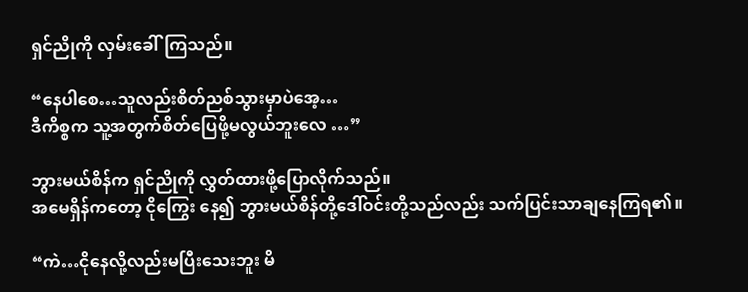ရှင်ညိုကို လှမ်းခေါ်ကြသည်။

“နေပါစေ…သူလည်းစိတ်ညစ်သွားမှာပဲအေ့…
ဒီကိစ္စက သူ့အတွက်စိတ်ပြေဖို့မလွယ်ဘူးလေ …”

ဘွားမယ်စိန်က ရှင်ညိုကို လွှတ်ထားဖို့ပြောလိုက်သည်။
အမေရှိန်ကတော့ ငိုကြွေး နေ၍ ဘွားမယ်စိန်တို့ဒေါ်ဝင်းတို့သည်လည်း သက်ပြင်းသာချနေကြရ၏။

“ကဲ…ငိုနေလို့လည်းမပြီးသေးဘူး မိ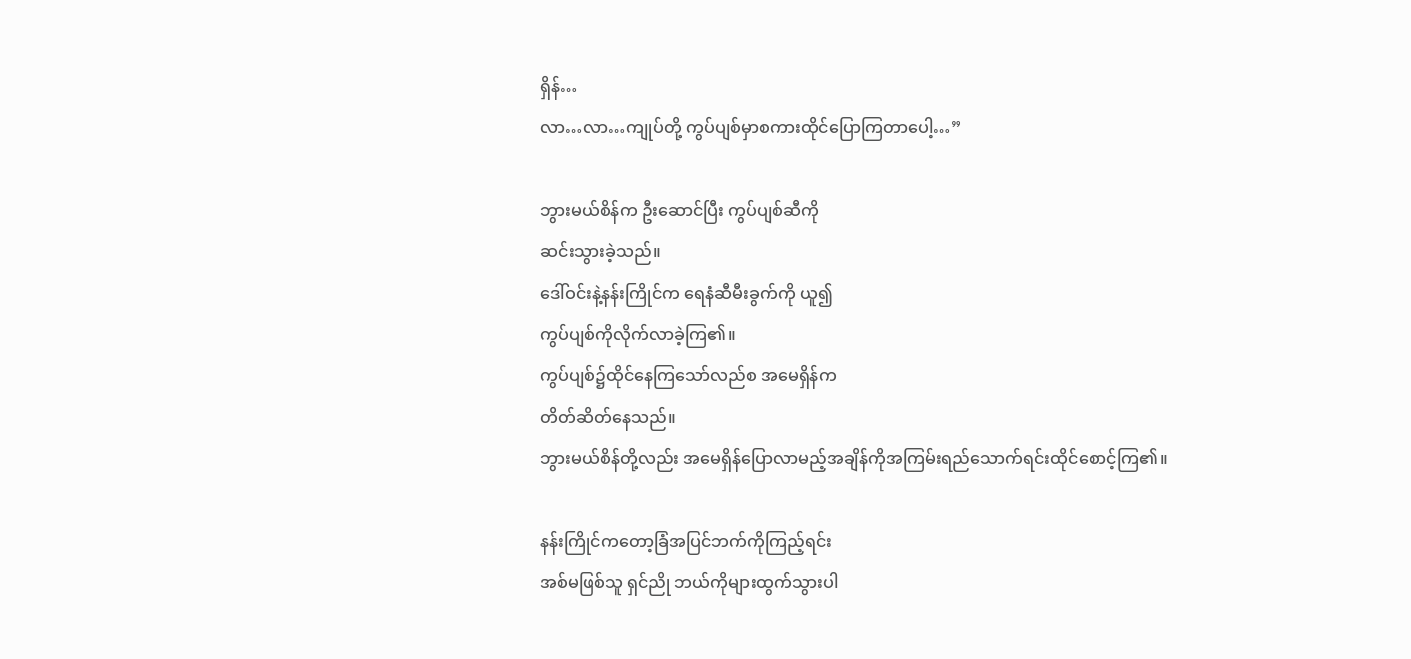ရှိန်…
လာ…လာ…ကျုပ်တို့ ကွပ်ပျစ်မှာစကားထိုင်ပြောကြတာပေါ့…”

ဘွားမယ်စိန်က ဦးဆောင်ပြီး ကွပ်ပျစ်ဆီကို
ဆင်းသွားခဲ့သည်။
ဒေါ်ဝင်းနဲ့နန်းကြိုင်က ရေနံဆီမီးခွက်ကို ယူ၍
ကွပ်ပျစ်ကိုလိုက်လာခဲ့ကြ၏။
ကွပ်ပျစ်၌ထိုင်နေကြသော်လည်စ အမေရှိန်က
တိတ်ဆိတ်နေသည်။
ဘွားမယ်စိန်တို့လည်း အမေရှိန်ပြောလာမည့်အချိန်ကိုအကြမ်းရည်သောက်ရင်းထိုင်စောင့်ကြ၏။

နန်းကြိုင်ကတော့ခြံအပြင်ဘက်ကိုကြည့်ရင်း
အစ်မဖြစ်သူ ရှင်ညို ဘယ်ကိုများထွက်သွားပါ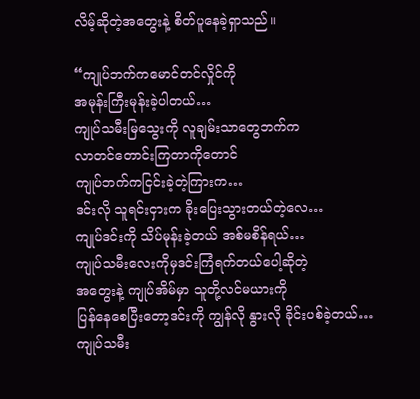လိမ့်ဆိုတဲ့အတွေးနဲ့ စိတ်ပူနေခဲ့ရှာသည်။

“ကျုပ်ဘက်ကမောင်တင်လှိုင်ကို
အမုန်းကြီးမုန်းခဲ့ပါတယ်…
ကျုပ်သမီးမြသွေးကို လူချမ်းသာတွေဘက်က
လာတင်တောင်းကြတာကိုတောင်
ကျုပ်ဘက်ကငြင်းခဲ့တဲ့ကြားက…
ဒင်းလို သူရင်းငှားက ခိုးပြေးသွားတယ်တဲ့လေ…
ကျုပ်ဒင်းကို သိပ်မုန်းခဲ့တယ် အစ်မစိန်ရယ်…
ကျုပ်သမီးလေးကိုမှဒင်းကြံရက်တယ်ပေါ့ဆိုတဲ့
အတွေးနဲ့ ကျုပ်အိမ်မှာ သူတို့လင်မယားကို
ပြန်နေစေပြီးတော့ဒင်းကို ကျွန်လို နွားလို ခိုင်းပစ်ခဲ့တယ်…
ကျုပ်သမီး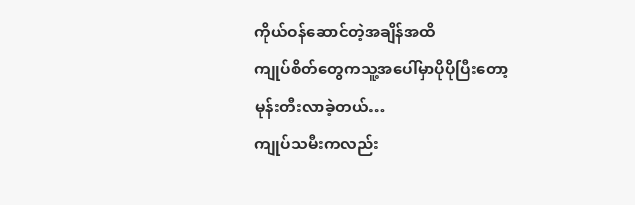ကိုယ်ဝန်ဆောင်တဲ့အချိန်အထိ
ကျုပ်စိတ်တွေကသူ့အပေါ်မှာပိုပိုပြီးတော့
မုန်းတီးလာခဲ့တယ်…
ကျုပ်သမီးကလည်း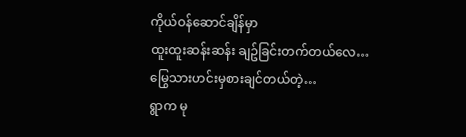ကိုယ်ဝန်ဆောင်ချိန်မှာ
ထူးထူးဆန်းဆန်း ချဥ်ခြင်းတက်တယ်လေ…
မြွေသားဟင်းမှစားချင်တယ်တဲ့…
ရွာက မု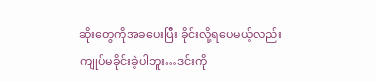ဆိုးတွေကိုအခပေးပြီး ခိုင်းလို့ရပေမယ့်လည်း
ကျုပ်မခိုင်းခဲ့ပါဘူး…ဒင်းကို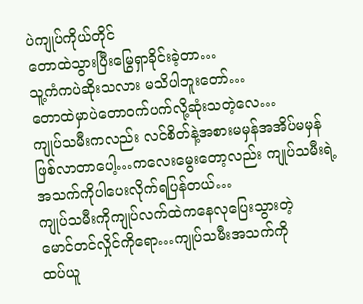ပဲကျုပ်ကိုယ်တိုင်
တောထဲသွားပြီးမြွေရှာခိုင်းခဲ့တာ…
သူ့ကံကပဲဆိုးသလား မသိပါဘူးတော်…
တောထဲမှာပဲတောဝက်ပက်လို့ဆုံးသတဲ့လေ…
ကျုပ်သမီးကလည်း လင်စိတ်နဲ့အစားမမှန်အအိပ်မမှန်ဖြစ်လာတာပေါ့…ကလေးမွေးတော့လည်း ကျုပ်သမီးရဲ့
အသက်ကိုပါပေးလိုက်ရပြန်တယ်…
ကျုပ်သမီးကိုကျုပ်လက်ထဲကနေလုပြေးသွားတဲ့
မောင်တင်လှိုင်ကိုရော…ကျုပ်သမီးအသက်ကို
ထပ်ယူ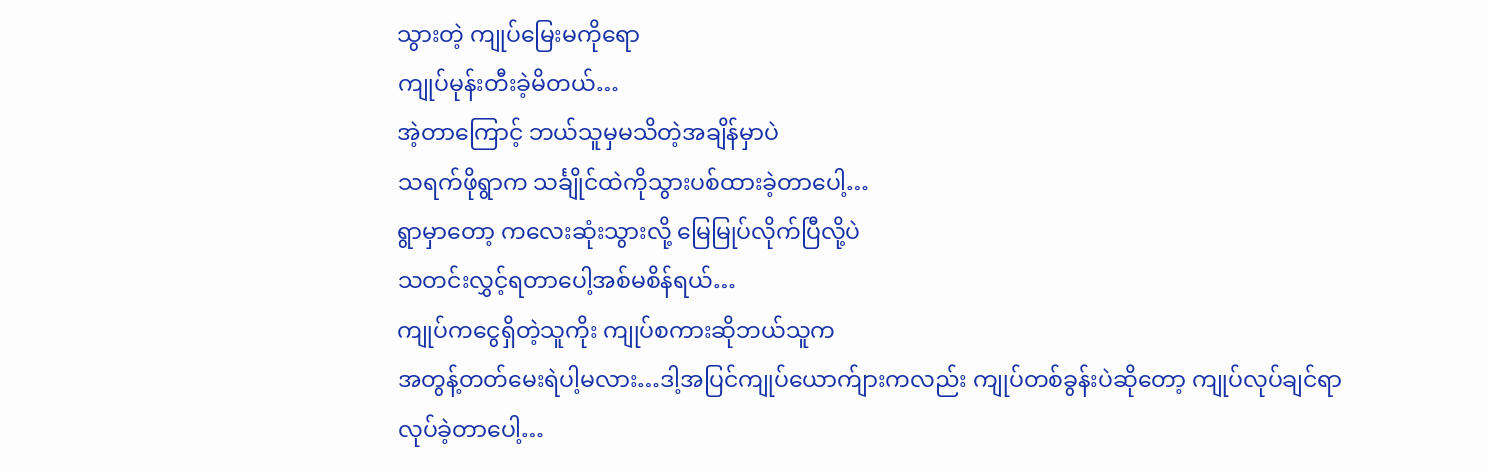သွားတဲ့ ကျုပ်မြေးမကိုရော
ကျုပ်မုန်းတီးခဲ့မိတယ်…
အဲ့တာကြောင့် ဘယ်သူမှမသိတဲ့အချိန်မှာပဲ
သရက်ဖိုရွာက သင်္ချိုင်ထဲကိုသွားပစ်ထားခဲ့တာပေါ့…
ရွာမှာတော့ ကလေးဆုံးသွားလို့ မြေမြုပ်လိုက်ပြီလို့ပဲ
သတင်းလွှင့်ရတာပေါ့အစ်မစိန်ရယ်…
ကျုပ်ကငွေရှိတဲ့သူကိုး ကျုပ်စကားဆိုဘယ်သူက
အတွန့်တတ်မေးရဲပါ့မလား…ဒါ့အပြင်ကျုပ်ယောက်ျားကလည်း ကျုပ်တစ်ခွန်းပဲဆိုတော့ ကျုပ်လုပ်ချင်ရာ
လုပ်ခဲ့တာပေါ့…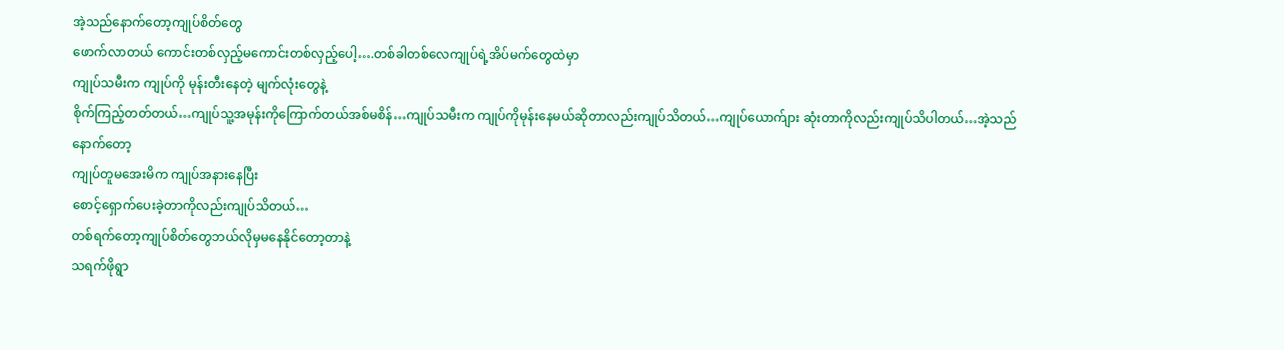အဲ့သည်နောက်တော့ကျုပ်စိတ်တွေ
ဖောက်လာတယ် ကောင်းတစ်လှည့်မကောင်းတစ်လှည့်ပေါ့….တစ်ခါတစ်လေကျုပ်ရဲ့အိပ်မက်တွေထဲမှာ
ကျုပ်သမီးက ကျုပ်ကို မုန်းတီးနေတဲ့ မျက်လုံးတွေနဲ့
စိုက်ကြည့်တတ်တယ်…ကျုပ်သူ့အမုန်းကိုကြောက်တယ်အစ်မစိန်…ကျုပ်သမီးက ကျုပ်ကိုမုန်းနေမယ်ဆိုတာလည်းကျုပ်သိတယ်…ကျုပ်ယောက်ျား ဆုံးတာကိုလည်းကျုပ်သိပါတယ်…အဲ့သည်နောက်တော့
ကျုပ်တူမအေးမိက ကျုပ်အနားနေပြီး
စောင့်ရှောက်ပေးခဲ့တာကိုလည်းကျုပ်သိတယ်…
တစ်ရက်တော့ကျုပ်စိတ်တွေဘယ်လိုမှမနေနိုင်တော့တာနဲ့
သရက်ဖိုရွာ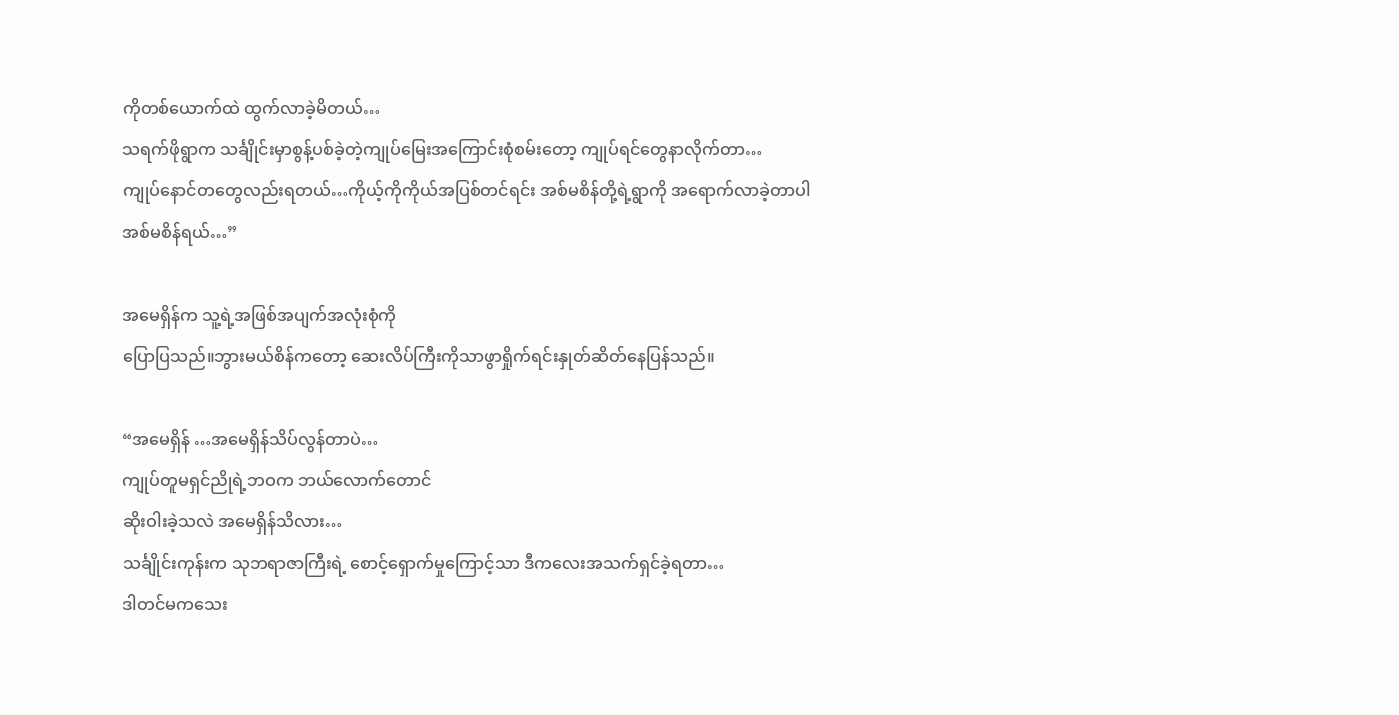ကိုတစ်ယောက်ထဲ ထွက်လာခဲ့မိတယ်…
သရက်ဖိုရွာက သင်္ချိုင်းမှာစွန့်ပစ်ခဲ့တဲ့ကျုပ်မြေးအကြောင်းစုံစမ်းတော့ ကျုပ်ရင်တွေနာလိုက်တာ…
ကျုပ်နောင်တတွေလည်းရတယ်…ကိုယ့်ကိုကိုယ်အပြစ်တင်ရင်း အစ်မစိန်တို့ရဲ့ရွာကို အရောက်လာခဲ့တာပါ
အစ်မစိန်ရယ်…”

အမေရှိန်က သူ့ရဲ့အဖြစ်အပျက်အလုံးစုံကို
ပြောပြသည်။ဘွားမယ်စိန်ကတော့ ဆေးလိပ်ကြီးကိုသာဖွာရှိုက်ရင်းနှုတ်ဆိတ်နေပြန်သည်။

“အမေရှိန် …အမေရှိန်သိပ်လွန်တာပဲ…
ကျုပ်တူမရှင်ညိုရဲ့ဘဝက ဘယ်လောက်တောင်
ဆိုးဝါးခဲ့သလဲ အမေရှိန်သိလား…
သင်္ချိုင်းကုန်းက သုဘရာဇာကြီးရဲ့ စောင့်ရှောက်မှုကြောင့်သာ ဒီကလေးအသက်ရှင်ခဲ့ရတာ…
ဒါတင်မကသေး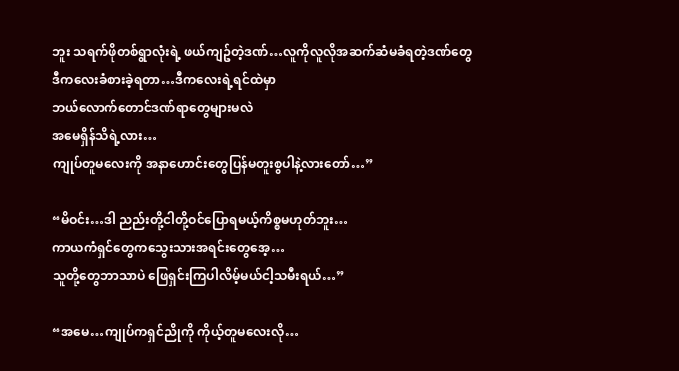ဘူး သရက်ဖိုတစ်ရွာလုံးရဲ့ ဖယ်ကျဥ်တဲ့ဒဏ်…လူကိုလူလိုအဆက်ဆံမခံရတဲ့ဒဏ်တွေ
ဒီကလေးခံစားခဲ့ရတာ…ဒီကလေးရဲ့ရင်ထဲမှာ
ဘယ်လောက်တောင်ဒဏ်ရာတွေများမလဲ
အမေရှိန်သိရဲ့လား…
ကျုပ်တူမလေးကို အနာဟောင်းတွေပြန်မတူးစွပါနဲ့လားတော်…”

“မိဝင်း…ဒါ ညည်းတို့ငါတို့ဝင်ပြောရမယ့်ကိစ္စမဟုတ်ဘူး…
ကာယကံရှင်တွေကသွေးသားအရင်းတွေအေ့…
သူတို့တွေဘာသာပဲ ဖြေရှင်းကြပါလိမ့်မယ်ငါ့သမီးရယ်…”

“အမေ…ကျုပ်ကရှင်ညိုကို ကိုယ့်တူမလေးလို…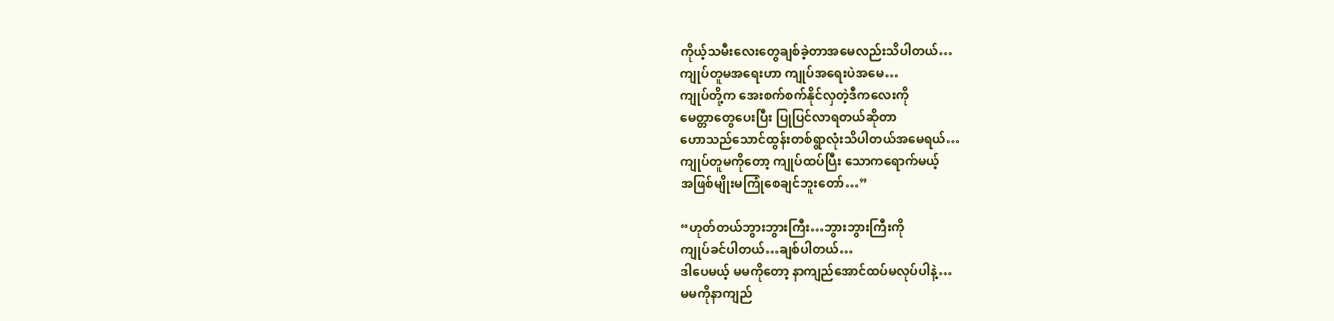ကိုယ့်သမီးလေးတွေချစ်ခဲ့တာအမေလည်းသိပါတယ်…
ကျုပ်တူမအရေးဟာ ကျုပ်အရေးပဲအမေ…
ကျုပ်တို့က အေးစက်စက်နိုင်လှတဲ့ဒီကလေးကို
မေတ္တာတွေပေးပြီး ပြုပြင်လာရတယ်ဆိုတာ
ဟောသည်သောင်ထွန်းတစ်ရွာလုံးသိပါတယ်အမေရယ်…
ကျုပ်တူမကိုတော့ ကျုပ်ထပ်ပြီး သောကရောက်မယ့်
အဖြစ်မျိုးမကြုံစေချင်ဘူးတော်…”

“ဟုတ်တယ်ဘွားဘွားကြီး…ဘွားဘွားကြီးကို
ကျုပ်ခင်ပါတယ်…ချစ်ပါတယ်…
ဒါပေမယ့် မမကိုတော့ နာကျည်အောင်ထပ်မလုပ်ပါနဲ့…
မမကိုနာကျည်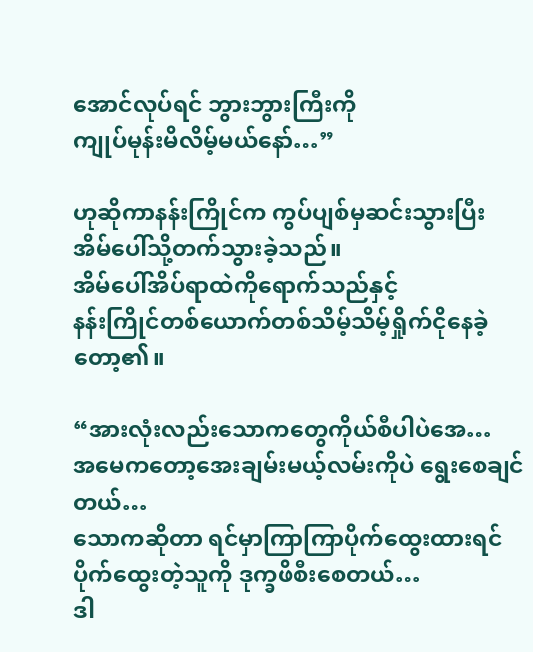အောင်လုပ်ရင် ဘွားဘွားကြီးကို
ကျုပ်မုန်းမိလိမ့်မယ်နော်…”

ဟုဆိုကာနန်းကြိုင်က ကွပ်ပျစ်မှဆင်းသွားပြီး
အိမ်ပေါ်သို့တက်သွားခဲ့သည်။
အိမ်ပေါ်အိပ်ရာထဲကိုရောက်သည်နှင့်
နန်းကြိုင်တစ်ယောက်တစ်သိမ့်သိမ့်ရှိုက်ငိုနေခဲ့တော့၏။

“အားလုံးလည်းသောကတွေကိုယ်စီပါပဲအေ…
အမေကတော့အေးချမ်းမယ့်လမ်းကိုပဲ ရွေးစေချင်တယ်…
သောကဆိုတာ ရင်မှာကြာကြာပိုက်ထွေးထားရင်
ပိုက်ထွေးတဲ့သူကို ဒုက္ခဖိစီးစေတယ်…
ဒါ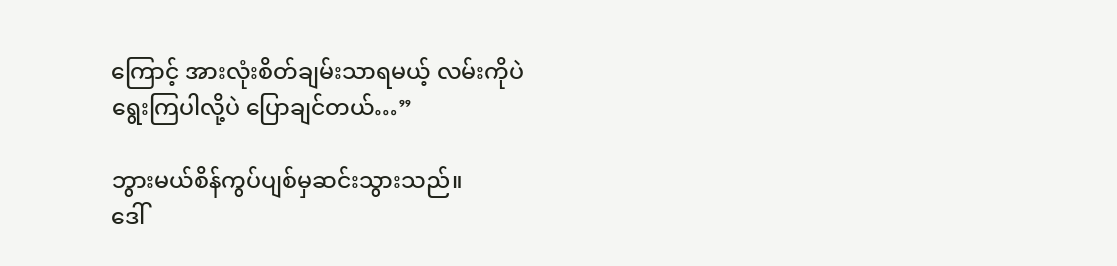ကြောင့် အားလုံးစိတ်ချမ်းသာရမယ့် လမ်းကိုပဲ
ရွေးကြပါလို့ပဲ ပြောချင်တယ်…”

ဘွားမယ်စိန်ကွပ်ပျစ်မှဆင်းသွားသည်။
ဒေါ်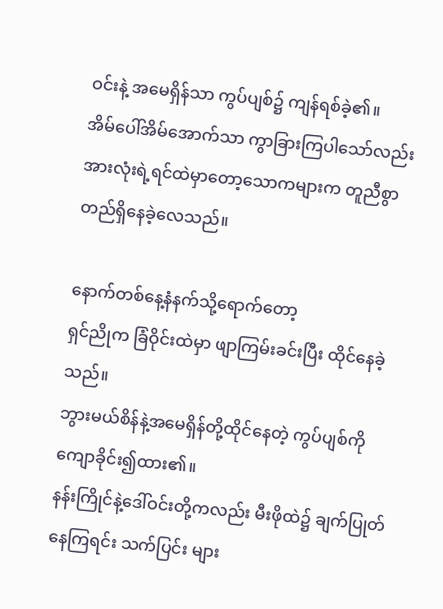ဝင်းနဲ့ အမေရှိန်သာ ကွပ်ပျစ်၌ ကျန်ရစ်ခဲ့၏။
အိမ်ပေါ်အိမ်အောက်သာ ကွာခြားကြပါသော်လည်း
အားလုံးရဲ့ရင်ထဲမှာတော့သောကများက တူညီစွာ
တည်ရှိနေခဲ့လေသည်။

နောက်တစ်နေ့နံနက်သို့ရောက်တော့
ရှင်ညိုက ခြံဝိုင်းထဲမှာ ဖျာကြမ်းခင်းပြီး ထိုင်နေခဲ့သည်။
ဘွားမယ်စိန်နဲ့အမေရှိန်တို့ထိုင်နေတဲ့ ကွပ်ပျစ်ကို
ကျောခိုင်း၍ထား၏။
နန်းကြိုင်နဲ့ဒေါ်ဝင်းတို့ကလည်း မီးဖိုထဲ၌ ချက်ပြုတ်နေကြရင်း သက်ပြင်း များ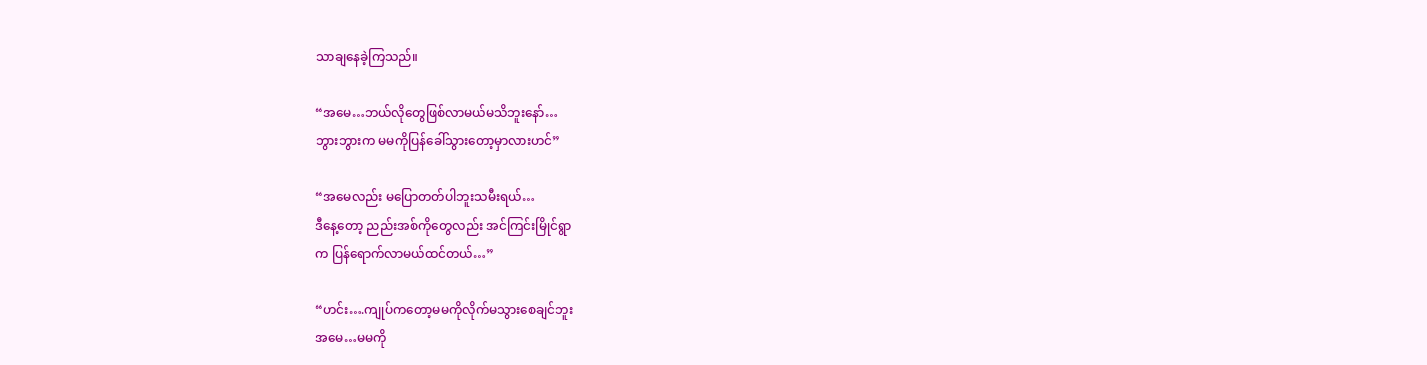သာချနေခဲ့ကြသည်။

“အမေ…ဘယ်လိုတွေဖြစ်လာမယ်မသိဘူးနော်…
ဘွားဘွားက မမကိုပြန်ခေါ်သွားတော့မှာလားဟင်”

“အမေလည်း မပြောတတ်ပါဘူးသမီးရယ်…
ဒီနေ့တော့ ညည်းအစ်ကိုတွေလည်း အင်ကြင်းမြိုင်ရွာ
က ပြန်ရောက်လာမယ်ထင်တယ်…”

“ဟင်း….ကျုပ်ကတော့မမကိုလိုက်မသွားစေချင်ဘူး
အမေ…မမကို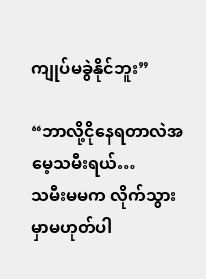ကျုပ်မခွဲနိုင်ဘူး”

“ဘာလို့ငိုနေရတာလဲအမေ့သမီးရယ်…
သမီးမမက လိုက်သွားမှာမဟုတ်ပါ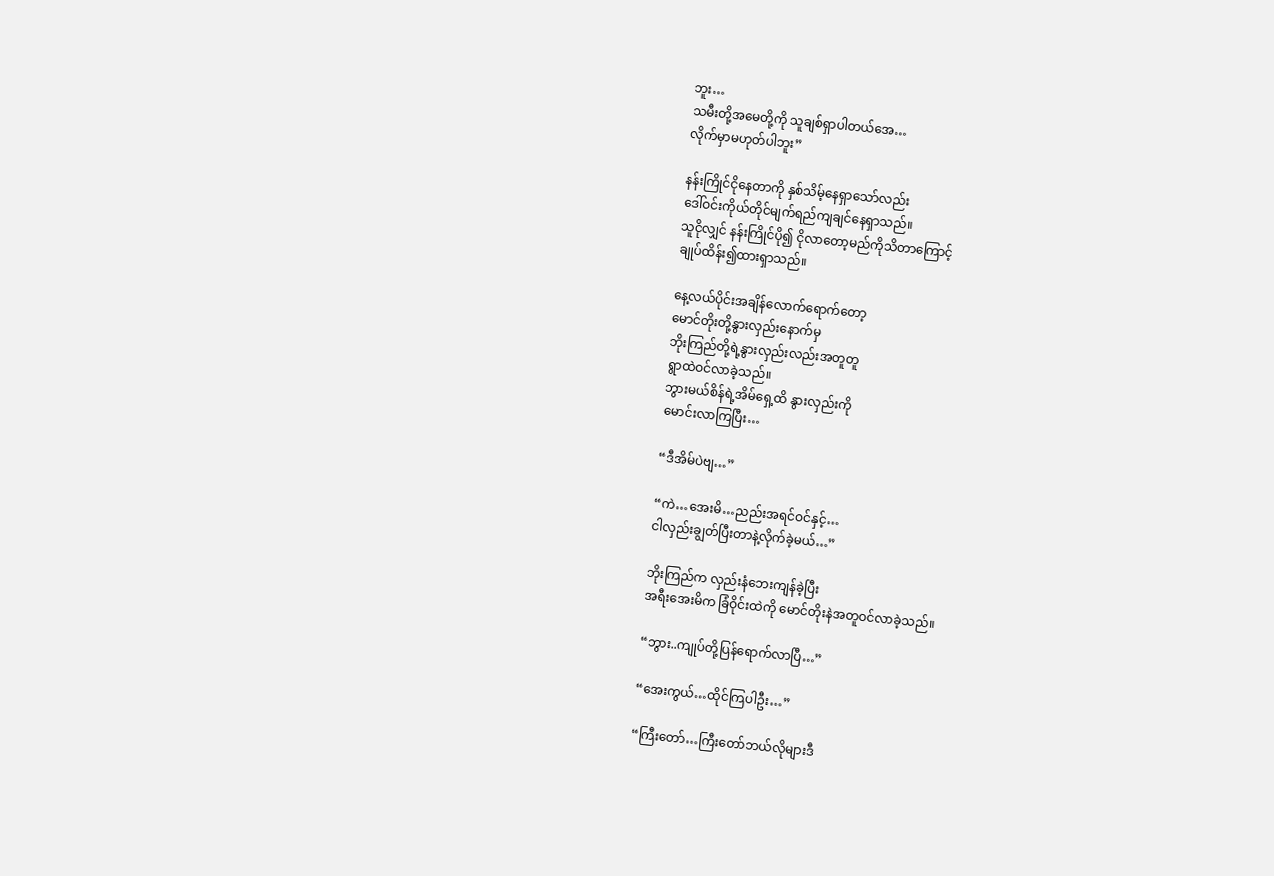ဘူး…
သမီးတို့အမေတို့ကို သူချစ်ရှာပါတယ်အေ…
လိုက်မှာမဟုတ်ပါဘူး”

နန်းကြိုင်ငိုနေတာကို နှစ်သိမ့်နေရှာသော်လည်း
ဒေါ်ဝင်းကိုယ်တိုင်မျက်ရည်ကျချင်နေရှာသည်။
သူငိုလျှင် နန်းကြိုင်ပို၍ ငိုလာတော့မည်ကိုသိတာကြောင့်
ချုပ်ထိန်း၍ထားရှာသည်။

နေ့လယ်ပိုင်းအချိန်လောက်ရောက်တော့
မောင်တိုးတို့နွားလှည်းနောက်မှ
ဘိုးကြည်တို့ရဲ့နွားလှည်းလည်းအတူတူ
ရွာထဲဝင်လာခဲ့သည်။
ဘွားမယ်စိန်ရဲ့အိမ်ရှေ့ထိ နွားလှည်းကို
မောင်းလာကြပြီး…

“ဒီအိမ်ပဲဗျ…”

“ကဲ…အေးမိ…ညည်းအရင်ဝင်နှင့်…
ငါလှည်းချွတ်ပြီးတာနဲ့လိုက်ခဲ့မယ်…”

ဘိုးကြည်က လှည်းနံဘေးကျန်ခဲ့ပြီး
အရီးအေးမိက ခြံဝိုင်းထဲကို မောင်တိုးနဲအတူဝင်လာခဲ့သည်။

“ဘွား..ကျုပ်တို့ပြန်ရောက်လာပြီ…”

“အေးကွယ်…ထိုင်ကြပါဦး…”

“ကြီးတော်…ကြီးတော်ဘယ်လိုများဒီ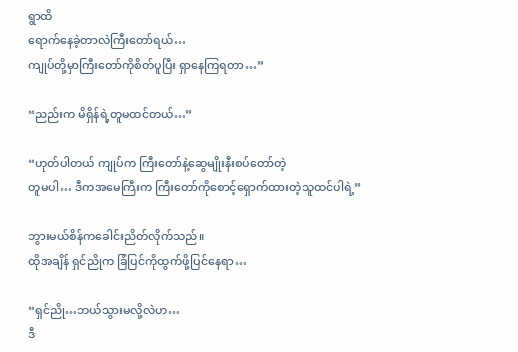ရွာထိ
ရောက်နေခဲ့တာလဲကြီးတော်ရယ်…
ကျုပ်တို့မှာကြီးတော်ကိုစိတ်ပူပြီး ရှာနေကြရတာ…”

“ညည်းက မိရှိန်ရဲ့တူမထင်တယ်…”

“ဟုတ်ပါတယ် ကျုပ်က ကြီးတော်နဲ့ဆွေမျိုးနီးစပ်တော်တဲ့
တူမပါ… ဒီကအမေကြီးက ကြီးတော်ကိုစောင့်ရှောက်ထားတဲ့သူထင်ပါရဲ့”

ဘွားမယ်စိန်ကခေါင်းညိတ်လိုက်သည်။
ထိုအချိန် ရှင်ညိုက ခြံပြင်ကိုထွက်ဖို့ပြင်နေရာ…

“ရှင်ညို…ဘယ်သွားမလို့လဲဟ…
ဒီ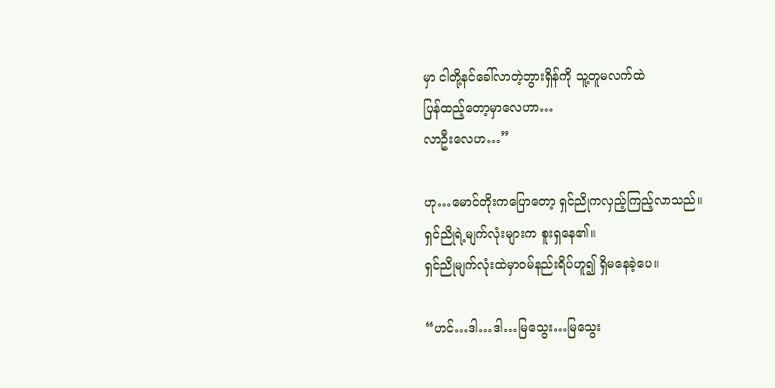မှာ ငါတို့နင်ခေါ်လာတဲ့ဘွားရှိန်ကို သူ့တူမလက်ထဲ
ပြန်ထည့်တော့မှာလေဟာ…
လာဦးလေဟ…”

ဟု…မောင်တိုးကပြောတော့ ရှင်ညိုကလှည့်ကြည့်လာသည်။
ရှင်ညိုရဲ့မျက်လုံးများက စူးရှနေ၏။
ရှင်ညိုမျက်လုံးထဲမှာဝမ်နည်းရိပ်ဟူ၍ ရှိမနေခဲ့ပေ။

“ဟင်…ဒါ…ဒါ…မြသွေး…မြသွေး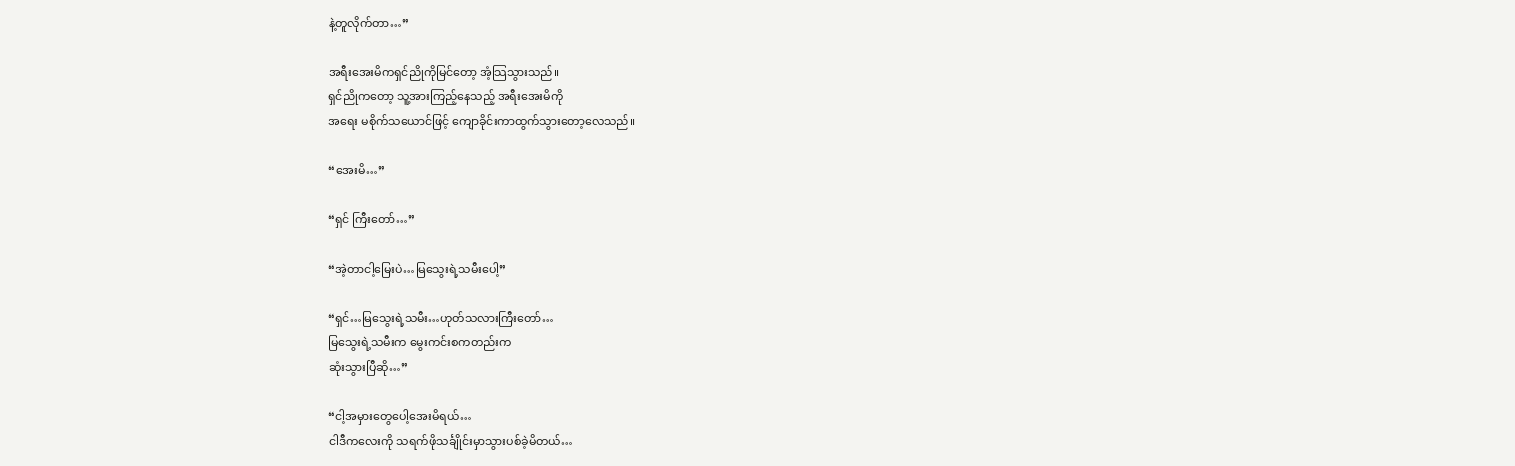နဲ့တူလိုက်တာ…”

အရီးအေးမိကရှင်ညိုကိုမြင်တော့ အံ့သြသွားသည်။
ရှင်ညိုကတော့ သူ့အားကြည့်နေသည့် အရီးအေးမိကို
အရေး မစိုက်သယောင်ဖြင့် ကျောခိုင်းကာထွက်သွားတော့လေသည်။

“အေးမိ…”

“ရှင် ကြီးတော်…”

“အဲ့တာငါ့မြေးပဲ…မြသွေးရဲ့သမီးပေါ့”

“ရှင်…မြသွေးရဲ့သမီး…ဟုတ်သလားကြီးတော်…
မြသွေးရဲ့သမီးက မွေးကင်းစကတည်းက
ဆုံးသွားပြီဆို…”

“ငါ့အမှားတွေပေါ့အေးမိရယ်…
ငါဒီကလေးကို သရက်ဖိုသင်္ချိုင်းမှာသွားပစ်ခဲ့မိတယ်…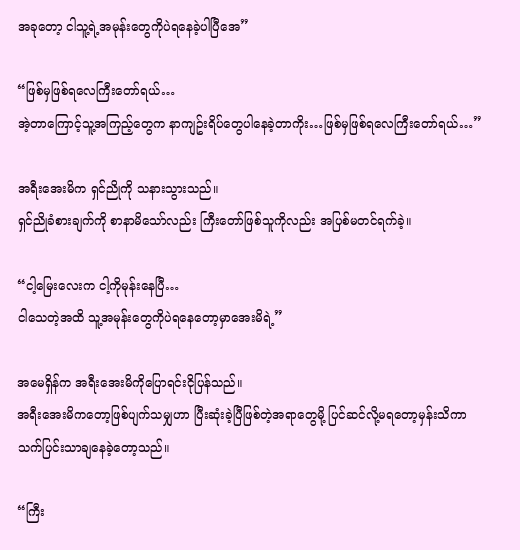အခုတော့ ငါသူ့ရဲ့အမုန်းတွေကိုပဲရနေခဲ့ပါပြီအေ”

“ဖြစ်မှဖြစ်ရလေကြီးတော်ရယ်…
အဲ့တာကြောင့်သူ့အကြည့်တွေက နာကျဥ်းရိပ်တွေပါနေခဲ့တာကိုး…ဖြစ်မှဖြစ်ရလေကြီးတော်ရယ်…”

အရီးအေးမိက ရှင်ညိုကို သနားသွားသည်။
ရှင်ညိုခံစားချက်ကို စာနာမိသော်လည်း ကြီးတော်ဖြစ်သူကိုလည်း အပြစ်မတင်ရက်ခဲ့။

“ငါ့မြေးလေးက ငါ့ကိုမုန်းနေပြီ…
ငါသေတဲ့အထိ သူ့အမုန်းတွေကိုပဲရနေတော့မှာအေးမိရဲ့”

အမေရှိန်က အရီးအေးမိကိုပြောရင်းငိုပြန်သည်။
အရီးအေးမိကတော့ဖြစ်ပျက်သမျှဟာ ပြီးဆုံးခဲ့ပြီဖြစ်တဲ့အရာတွေမို့ ပြင်ဆင်လို့မရတော့မှန်းသိကာ
သက်ပြင်းသာချနေခဲ့တော့သည်။

“ကြီး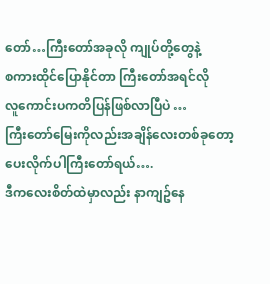တော်…ကြီးတော်အခုလို ကျုပ်တို့တွေနဲ့
စကားထိုင်ပြောနိုင်တာ ကြီးတော်အရင်လို
လူကောင်းပကတိပြန်ဖြစ်လာပြီပဲ …
ကြီးတော်မြေးကိုလည်းအချိန်လေးတစ်ခုတော့
ပေးလိုက်ပါကြီးတော်ရယ်….
ဒီကလေးစိတ်ထဲမှာလည်း နာကျဥ်နေ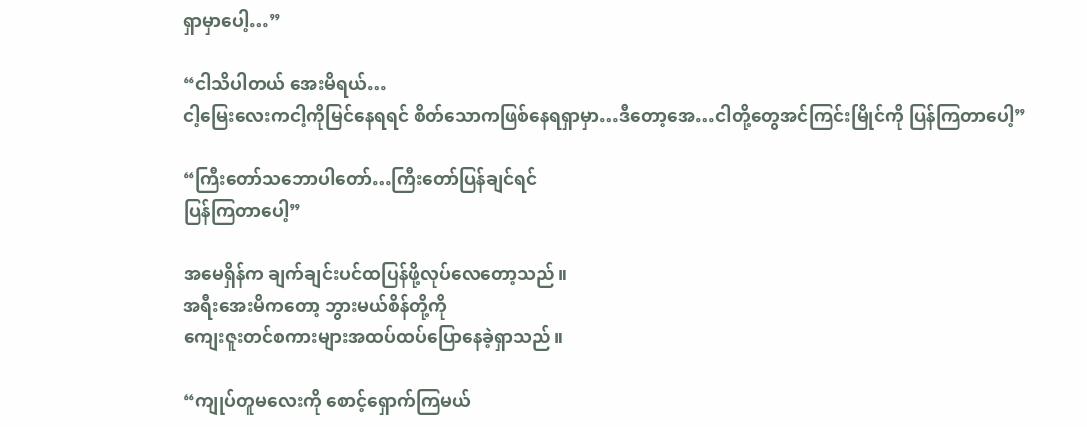ရှာမှာပေါ့…”

“ငါသိပါတယ် အေးမိရယ်…
ငါ့မြေးလေးကငါ့ကိုမြင်နေရရင် စိတ်သောကဖြစ်နေရရှာမှာ…ဒီတော့အေ…ငါတို့တွေအင်ကြင်းမြိုင်ကို ပြန်ကြတာပေါ့”

“ကြီးတော်သဘောပါတော်…ကြီးတော်ပြန်ချင်ရင်
ပြန်ကြတာပေါ့”

အမေရှိန်က ချက်ချင်းပင်ထပြန်ဖို့လုပ်လေတော့သည်။
အရီးအေးမိကတော့ ဘွားမယ်စိန်တို့ကို
ကျေးဇူးတင်စကားများအထပ်ထပ်ပြောနေခဲ့ရှာသည်။

“ကျုပ်တူမလေးကို စောင့်ရှောက်ကြမယ်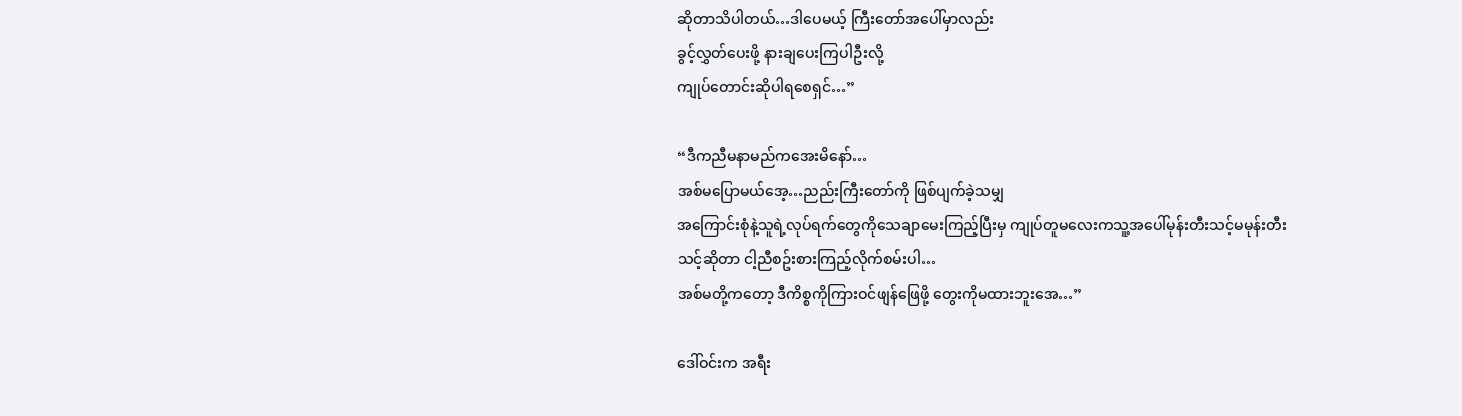ဆိုတာသိပါတယ်…ဒါပေမယ့် ကြီးတော်အပေါ်မှာလည်း
ခွင့်လွှတ်ပေးဖို့ နားချပေးကြပါဦးလို့
ကျုပ်တောင်းဆိုပါရစေရှင်…”

“ဒီကညီမနာမည်ကအေးမိနော်…
အစ်မပြောမယ်အေ့…ညည်းကြီးတော်ကို ဖြစ်ပျက်ခဲ့သမျှ
အကြောင်းစုံနဲ့သူရဲ့လုပ်ရက်တွေကိုသေချာမေးကြည့်ပြီးမှ ကျုပ်တူမလေးကသူ့အပေါ်မုန်းတီးသင့်မမုန်းတီး
သင့်ဆိုတာ ငါ့ညီစဥ်းစားကြည့်လိုက်စမ်းပါ…
အစ်မတို့ကတော့ ဒီကိစ္စကိုကြားဝင်ဖျန်ဖြေဖို့ တွေးကိုမထားဘူးအေ…”

ဒေါ်ဝင်းက အရီး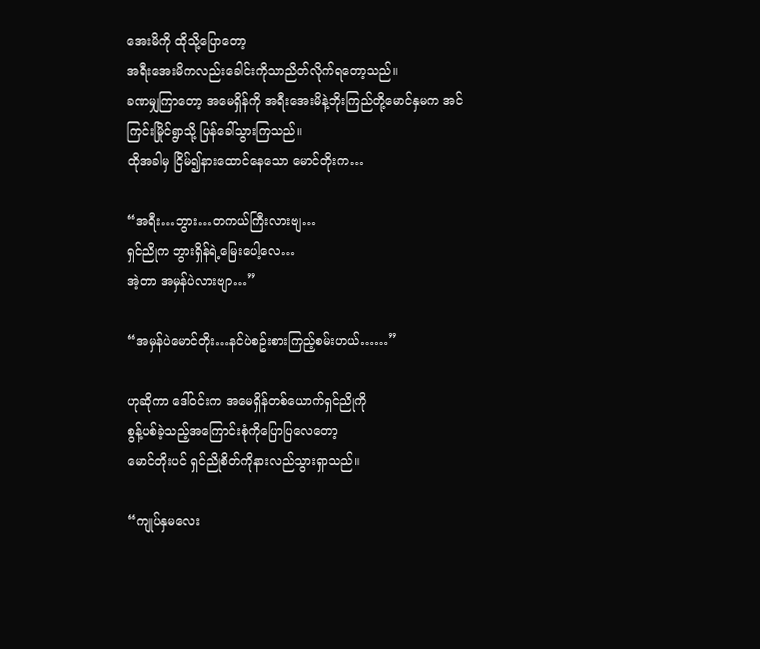အေးမိကို ထိုသို့ပြောတော့
အရီးအေးမိကလည်းခေါင်းကိုသာညိတ်လိုက်ရတော့သည်။
ခဏမျှကြာတော့ အမေရှိန်ကို အရီးအေးမိနဲ့ဘိုးကြည်တို့မောင်နှမက အင်ကြင်းမြိုင်ရွာသို့ ပြန်ခေါ်သွားကြသည်။
ထိုအခါမှ ငြိမ်၍နားထောင်နေသော မောင်တိုးက…

“အရီး…ဘွား…တကယ်ကြီးလားဗျ…
ရှင်ညိုက ဘွားရှိန်ရဲ့မြေးပေါ့လေ…
အဲ့တာ အမှန်ပဲလားဗျာ…”

“အမှန်ပဲမောင်တိုး…နင်ပဲစဥ်းစားကြည့်စမ်းဟယ်……”

ဟုဆိုကာ ဒေါ်ဝင်းက အမေရှိန်တစ်ယောက်ရှင်ညိုကို
စွန့်ပစ်ခဲ့သည့်အကြောင်းစုံကိုပြောပြလေတော့
မောင်တိုးပင် ရှင်ညိုစိတ်ကိုနားလည်သွားရှာသည်။

“ကျုပ်နှမလေး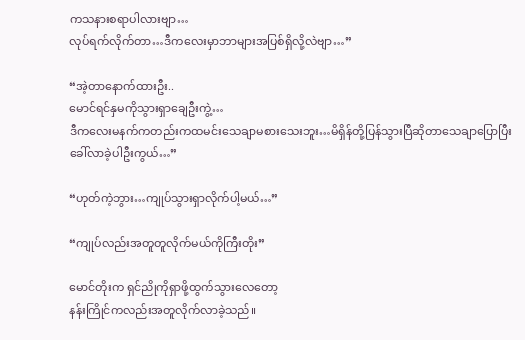ကသနားစရာပါလားဗျာ…
လုပ်ရက်လိုက်တာ…ဒီကလေးမှာဘာများအပြစ်ရှိလို့လဲဗျာ…”

“အဲ့တာနောက်ထားဦး..
မောင်ရင်နှမကိုသွားရှာချေဦးကွဲ့…
ဒီကလေးမနက်ကတည်းကထမင်းသေချာမစားသေးဘူး…မိရှိန်တို့ပြန်သွားပြီဆိုတာသေချာပြောပြီး
ခေါ်လာခဲ့ပါဦးကွယ်…”

“ဟုတ်ကဲ့ဘွား…ကျုပ်သွားရှာလိုက်ပါ့မယ်…”

“ကျုပ်လည်းအတူတူလိုက်မယ်ကိုကြီးတိုး”

မောင်တိုးက ရှင်ညိုကိုရှာဖို့ထွက်သွားလေတော့
နန်းကြိုင်ကလည်းအတူလိုက်လာခဲ့သည်။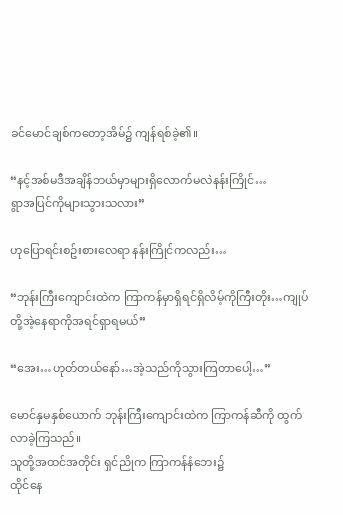ခင်မောင်ချစ်ကတော့အိမ်၌ ကျန်ရစ်ခဲ့၏။

“နင့်အစ်မဒီအချိန်ဘယ်မှာများရှိလောက်မလဲနန်းကြိုင်…
ရွာအပြင်ကိုများသွားသလား”

ဟုပြောရင်းစဥ်းစားလေရာ နန်းကြိုင်ကလည်း…

“ဘုန်းကြီးကျောင်းထဲက ကြာကန်မှာရှိရင်ရှိလိမ့်ကိုကြီးတိုး…ကျုပ်တို့အဲ့နေရာကိုအရင်ရှာရမယ်”

“အေး…ဟုတ်တယ်နော်…အဲ့သည်ကိုသွားကြတာပေါ့…”

မောင်နှမနှစ်ယောက် ဘုန်းကြီးကျောင်းထဲက ကြာကန်ဆီကို ထွက်လာခဲ့ကြသည်။
သူတို့အထင်အတိုင်း ရှင်ညိုက ကြာကန်နံဘေး၌
ထိုင်နေ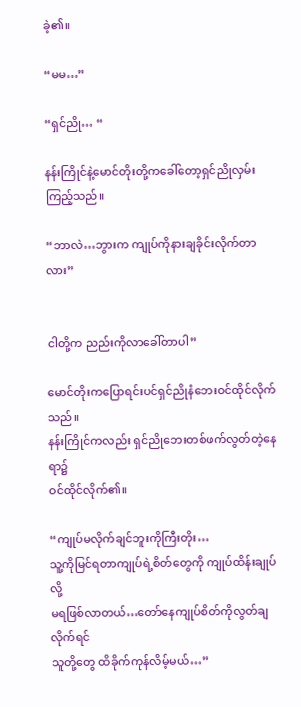ခဲ့၏။

“မမ…”

“ရှင်ညို… “

နန်းကြိုင်နဲ့မောင်တိုးတို့ကခေါ်တော့ရှင်ညိုလှမ်းကြည့်သည်။

“ဘာလဲ…ဘွားက ကျုပ်ကိုနားချခိုင်းလိုက်တာလား”


ငါတို့က ညည်းကိုလာခေါ်တာပါ”

မောင်တိုးကပြောရင်းပင်ရှင်ညိုနံဘေးဝင်ထိုင်လိုက်သည်။
နန်းကြိုင်ကလည်း ရှင်ညိုဘေးတစ်ဖက်လွတ်တဲ့နေရာ၌
ဝင်ထိုင်လိုက်၏။

“ကျုပ်မလိုက်ချင်ဘူးကိုကြီးတိုး…
သူ့ကိုမြင်ရတာကျုပ်ရဲ့စိတ်တွေကို ကျုပ်ထိန်းချုပ်လို့
မရဖြစ်လာတယ်…တော်နေကျုပ်စိတ်ကိုလွတ်ချလိုက်ရင်
သူတို့တွေ ထိခိုက်ကုန်လိမ့်မယ်…”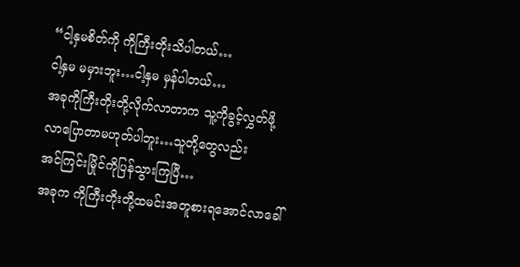“ငါ့နှမစိတ်ကို ကိုကြီးတိုးသိပါတယ်…
ငါ့နှမ မမှားဘူး…ငါ့နှမ မှန်ပါတယ်…
အခုကိုကြီးတိုးတို့လိုက်လာတာက သူ့ကိုခွင့်လွှတ်ဖို့
လာပြောတာမဟုတ်ပါဘူး…သူတို့တွေလည်း
အင်ကြင်းမြိုင်ကိုပြန်သွားကြပြီ…
အခုက ကိုကြီးတိုးတို့ထမင်းအတူစားရအောင်လာခေါ်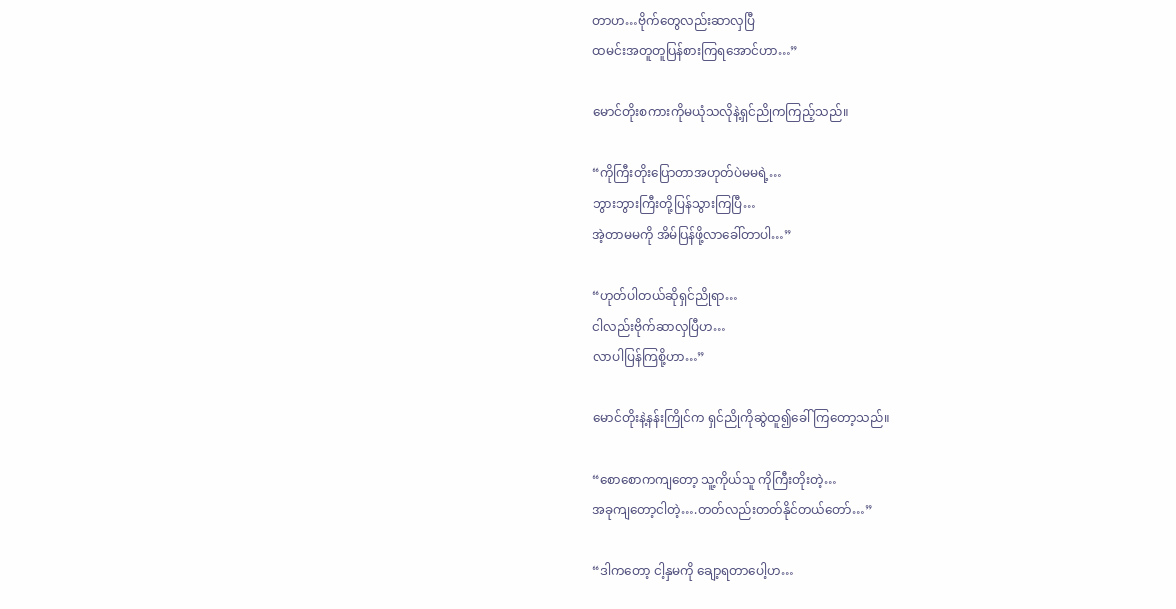တာဟ…ဗိုက်တွေလည်းဆာလှပြီ
ထမင်းအတူတူပြန်စားကြရအောင်ဟာ…”

မောင်တိုးစကားကိုမယုံသလိုနဲ့ရှင်ညိုကကြည့်သည်။

“ကိုကြီးတိုးပြောတာအဟုတ်ပဲမမရဲ့…
ဘွားဘွားကြီးတို့ပြန်သွားကြပြီ…
အဲ့တာမမကို အိမ်ပြန်ဖို့လာခေါ်တာပါ…”

“ဟုတ်ပါတယ်ဆိုရှင်ညိုရာ…
ငါလည်းဗိုက်ဆာလှပြီဟ…
လာပါပြန်ကြစို့ဟာ…”

မောင်တိုးနဲ့နန်းကြိုင်က ရှင်ညိုကိုဆွဲထူ၍ခေါ်ကြတော့သည်။

“စောစောကကျတော့ သူ့ကိုယ်သူ ကိုကြီးတိုးတဲ့…
အခုကျတော့ငါတဲ့….တတ်လည်းတတ်နိုင်တယ်တော်…”

“ဒါကတော့ ငါ့နှမကို ချော့ရတာပေါ့ဟ…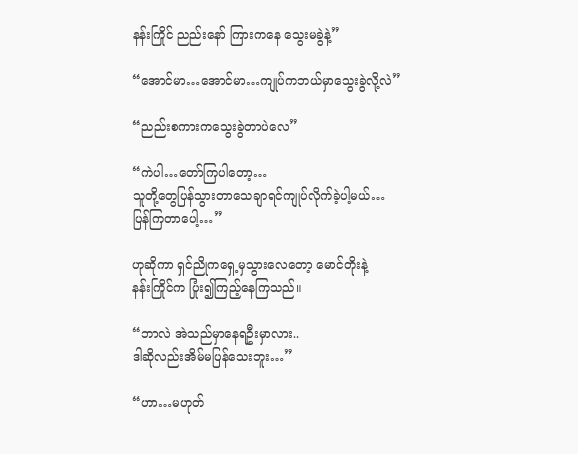နန်းကြိုင် ညည်းနော် ကြားကနေ သွေးမခွဲနဲ့”

“အောင်မာ…အောင်မာ…ကျုပ်ကဘယ်မှာသွေးခွဲလို့လဲ”

“ညည်းစကားကသွေးခွဲတာပဲလေ”

“ကဲပါ…တော်ကြပါတော့…
သူတို့တွေပြန်သွားတာသေချာရင်ကျုပ်လိုက်ခဲ့ပါ့မယ်…
ပြန်ကြတာပေါ့…”

ဟုဆိုကာ ရှင်ညိုကရှေ့မှသွားလေတော့ မောင်တိုးနဲ့
နန်းကြိုင်က ပြုံး၍ကြည့်နေကြသည်။

“ဘာလဲ အဲသည်မှာနေရဦးမှာလား..
ဒါဆိုလည်းအိမ်မပြန်သေးဘူး…”

“ဟာ…မဟုတ်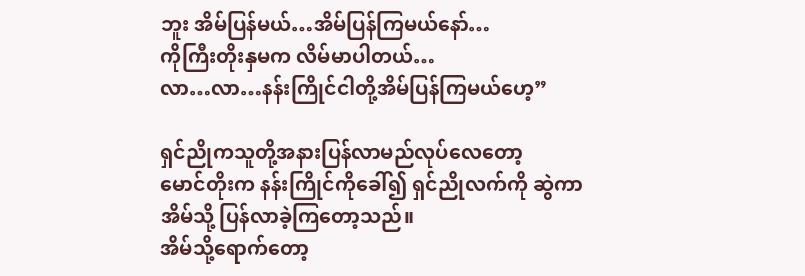ဘူး အိမ်ပြန်မယ်…အိမ်ပြန်ကြမယ်နော်…
ကိုကြီးတိုးနှမက လိမ်မာပါတယ်…
လာ…လာ…နန်းကြိုင်ငါတို့အိမ်ပြန်ကြမယ်ဟေ့”

ရှင်ညိုကသူတို့အနားပြန်လာမည်လုပ်လေတော့
မောင်တိုးက နန်းကြိုင်ကိုခေါ်၍ ရှင်ညိုလက်ကို ဆွဲကာ
အိမ်သို့ ပြန်လာခဲ့ကြတော့သည်။
အိမ်သို့ရောက်တော့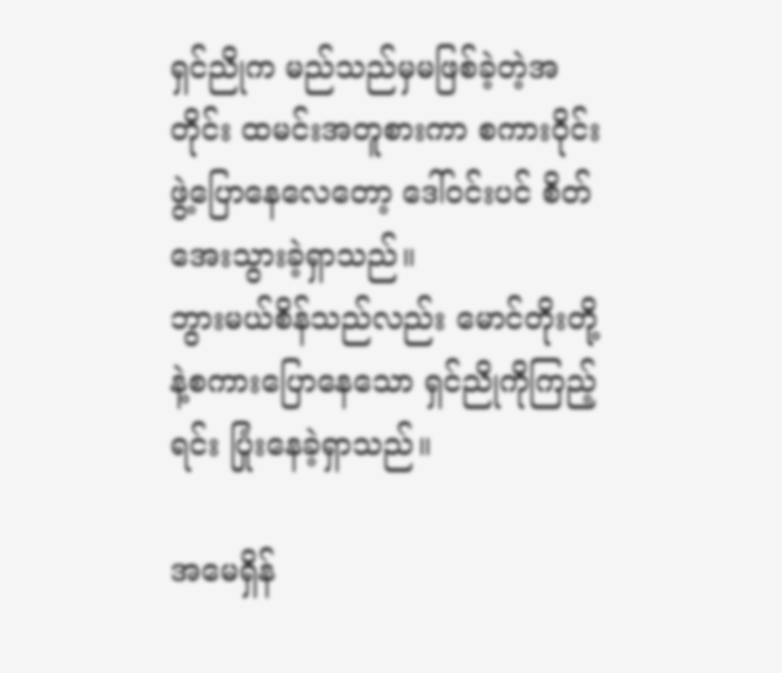ရှင်ညိုက မည်သည်မှမဖြစ်ခဲ့တဲ့အတိုင်း ထမင်းအတူစားကာ စကားဝိုင်းဖွဲ့ပြောနေလေတော့ ဒေါ်ဝင်းပင် စိတ်အေးသွားခဲ့ရှာသည်။
ဘွားမယ်စိန်သည်လည်း မောင်တိုးတို့နဲ့စကားပြောနေသော ရှင်ညိုကိုကြည့်ရင်း ပြုံးနေခဲ့ရှာသည်။

အမေရှိန်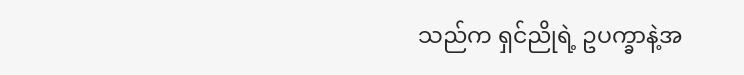သည်က ရှင်ညိုရဲ့ ဥပက္ခာနဲ့အ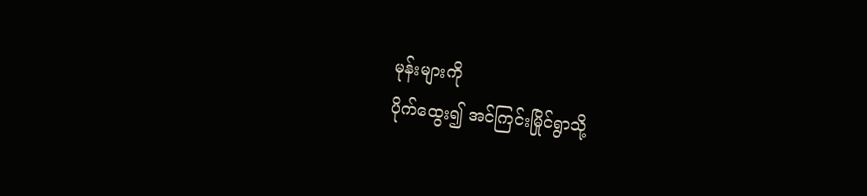မုန်းများကို
ပိုက်ထွေး၍ အင်ကြင်းမြိုင်ရွာသို့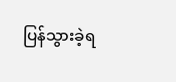ပြန်သွားခဲ့ရ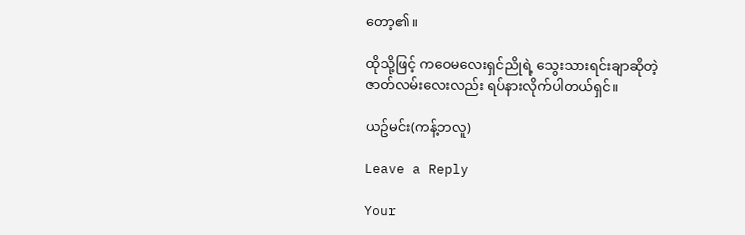တော့၏။

ထိုသို့ဖြင့် ကဝေမလေးရှင်ညိုရဲ့ သွေးသားရင်းချာဆိုတဲ့
ဇာတ်လမ်းလေးလည်း ရပ်နားလိုက်ပါတယ်ရှင်။

ယဥ်မင်း(ကန့်ဘလူ)

Leave a Reply

Your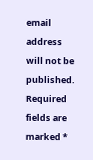email address will not be published. Required fields are marked *